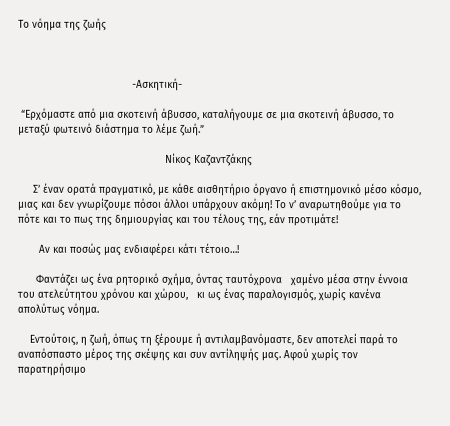Το νόημα της ζωής



                                      -Ασκητική-

 “Ερχόμαστε από μια σκοτεινή άβυσσο, καταλήγουμε σε μια σκοτεινή άβυσσο, το μεταξύ φωτεινό διάστημα το λέμε ζωή.”

                                                 Νίκος Καζαντζάκης

     Σ’ έναν ορατά πραγματικό, με κάθε αισθητήριο όργανο ή επιστημονικό μέσο κόσμο, μιας και δεν γνωρίζουμε πόσοι άλλοι υπάρχουν ακόμη! Το ν’ αναρωτηθούμε για το πότε και το πως της δημιουργίας και του τέλους της, εάν προτιμάτε!

       Αν και ποσώς μας ενδιαφέρει κάτι τέτοιο…!

      Φαντάζει ως ένα ρητορικό σχήμα, όντας ταυτόχρονα   χαμένο μέσα στην έννοια του ατελεύτητου χρόνου και χώρου,   κι ως ένας παραλογισμός, χωρίς κανένα απολύτως νόημα.

    Εντούτοις, η ζωή, όπως τη ξέρουμε ή αντιλαμβανόμαστε, δεν αποτελεί παρά το αναπόσπαστο μέρος της σκέψης και συν αντίληψής μας. Αφού χωρίς τον παρατηρήσιμο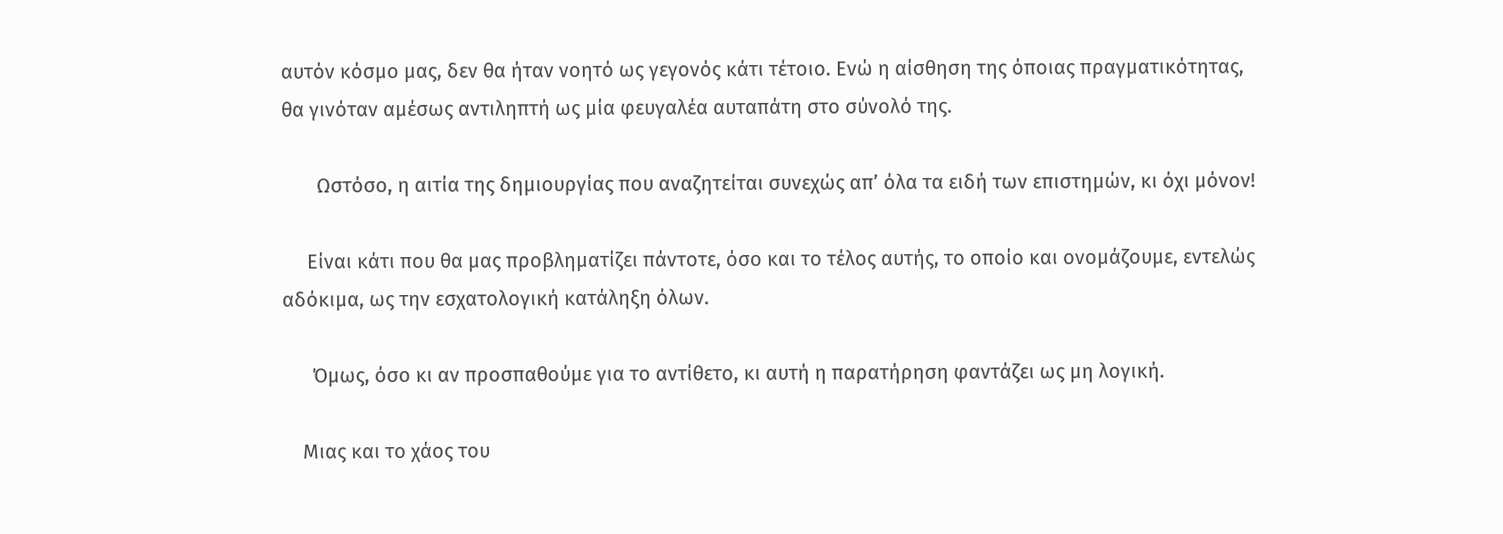αυτόν κόσμο μας, δεν θα ήταν νοητό ως γεγονός κάτι τέτοιο. Ενώ η αίσθηση της όποιας πραγματικότητας, θα γινόταν αμέσως αντιληπτή ως μία φευγαλέα αυταπάτη στο σύνολό της.

       Ωστόσο, η αιτία της δημιουργίας που αναζητείται συνεχώς απ’ όλα τα ειδή των επιστημών, κι όχι μόνον!

     Είναι κάτι που θα μας προβληματίζει πάντοτε, όσο και το τέλος αυτής, το οποίο και ονομάζουμε, εντελώς αδόκιμα, ως την εσχατολογική κατάληξη όλων.

      Όμως, όσο κι αν προσπαθούμε για το αντίθετο, κι αυτή η παρατήρηση φαντάζει ως μη λογική.

    Μιας και το χάος του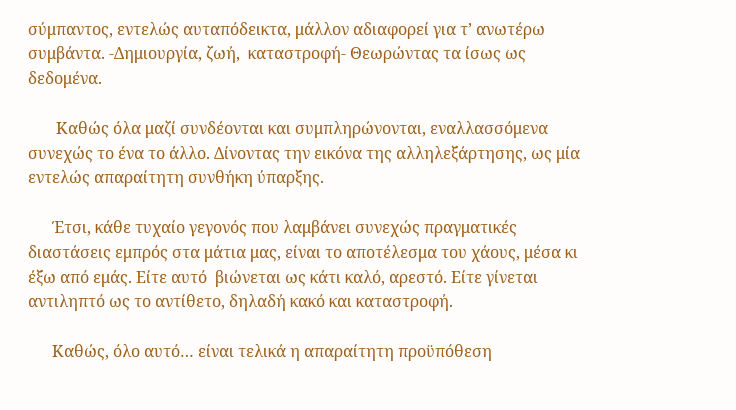σύμπαντος, εντελώς αυταπόδεικτα, μάλλον αδιαφορεί για τ’ ανωτέρω συμβάντα. -Δημιουργία, ζωή,  καταστροφή- Θεωρώντας τα ίσως ως δεδομένα.

       Καθώς όλα μαζί συνδέονται και συμπληρώνονται, εναλλασσόμενα συνεχώς το ένα το άλλο. Δίνοντας την εικόνα της αλληλεξάρτησης, ως μία εντελώς απαραίτητη συνθήκη ύπαρξης.

      Έτσι, κάθε τυχαίο γεγονός που λαμβάνει συνεχώς πραγματικές διαστάσεις εμπρός στα μάτια μας, είναι το αποτέλεσμα του χάους, μέσα κι έξω από εμάς. Είτε αυτό  βιώνεται ως κάτι καλό, αρεστό. Είτε γίνεται αντιληπτό ως το αντίθετο, δηλαδή κακό και καταστροφή.

      Καθώς, όλο αυτό… είναι τελικά η απαραίτητη προϋπόθεση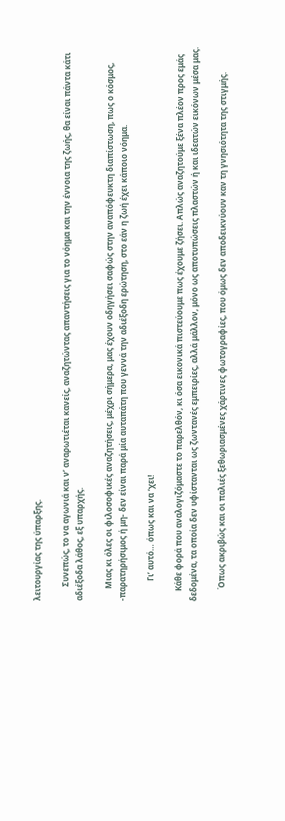λειτουργίας της ύπαρξης.

       Συνεπώς, το να αγωνιά και ν’ αναρωτιέται κανείς, αναζητώντας απαντήσεις για το νόημα και την έννοια της ζωής, θα είναι πάντα κάτι αδιέξοδα λάθος, εξ υπαρχής.

      Μιας κι όλες οι φιλοσοφικές αναζητήσεις, μέχρι σήμερα, μας έχουν οδηγήσει σαφώς στην αναπόφευκτη διαπίστωση, πως ο κόσμος, -παρατηρήσιμος ή μη- δεν είναι παρά μία αυταπάτη που γεννά την αδιέξοδη ερώτηση, στο εάν η ζωή έχει κάποιο νόημα.

          Γι’ αυτό… όπως και να ‘χει!

     Κάθε φορά που αναλογιζόμαστε το παρελθόν, κι όσα εικονικά πιστεύουμε πως έχουμε ζήσει. Απλώς αναζητούμε ξένα πλέον προς εμάς δεδομένα, τα οποία δεν υφίστανται ως ζωντανές εμπειρίες, αλλά μάλλον, μόνο ως αποτυπώσεις πλαστών ή και ιδεατών εικόνων μέσα μας.

      Όπως ακριβώς και οι παλιές ξεθωριασμένες χάρτινες φωτογραφίες, που όμως δεν αποδεικνύουν καν τη γνησιότητα της στιγμής.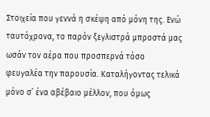Στοιχεία που γεννά η σκέψη από μόνη της. Ενώ ταυτόχρονα, το παρόν ξεγλιστρά μπροστά μας ωσάν τον αέρα που προσπερνά τόσο φευγαλέα την παρουσία. Καταλήγοντας τελικά μόνο σ’ ένα αβέβαιο μέλλον, που όμως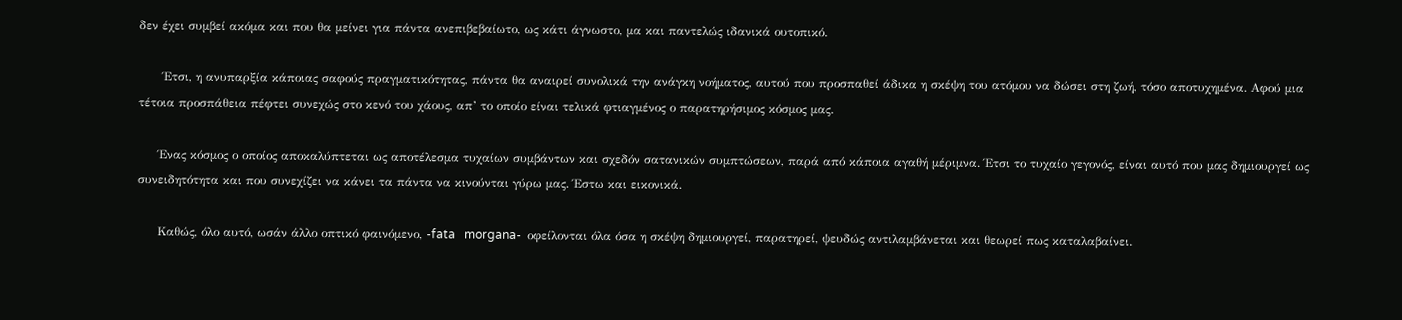δεν έχει συμβεί ακόμα και που θα μείνει για πάντα ανεπιβεβαίωτο, ως κάτι άγνωστο, μα και παντελώς ιδανικά ουτοπικό.

      Έτσι, η ανυπαρξία κάποιας σαφούς πραγματικότητας, πάντα θα αναιρεί συνολικά την ανάγκη νοήματος, αυτού που προσπαθεί άδικα η σκέψη του ατόμου να δώσει στη ζωή, τόσο αποτυχημένα. Αφού μια τέτοια προσπάθεια πέφτει συνεχώς στο κενό του χάους, απ’ το οποίο είναι τελικά φτιαγμένος ο παρατηρήσιμος κόσμος μας.

     Ένας κόσμος ο οποίος αποκαλύπτεται ως αποτέλεσμα τυχαίων συμβάντων και σχεδόν σατανικών συμπτώσεων, παρά από κάποια αγαθή μέριμνα. Έτσι το τυχαίο γεγονός, είναι αυτό που μας δημιουργεί ως συνειδητότητα και που συνεχίζει να κάνει τα πάντα να κινούνται γύρω μας. Έστω και εικονικά.

     Καθώς, όλο αυτό, ωσάν άλλο οπτικό φαινόμενο, -fata   morgana-  οφείλονται όλα όσα η σκέψη δημιουργεί, παρατηρεί, ψευδώς αντιλαμβάνεται και θεωρεί πως καταλαβαίνει.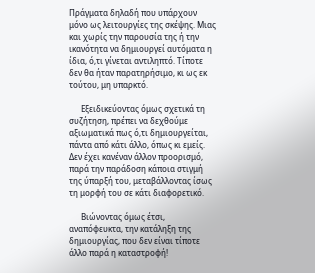Πράγματα δηλαδή που υπάρχουν μόνο ως λειτουργίες της σκέψης. Μιας και χωρίς την παρουσία της ή την ικανότητα να δημιουργεί αυτόματα η ίδια, ό,τι γίνεται αντιληπτό. Τίποτε δεν θα ήταν παρατηρήσιμο, κι ως εκ τούτου, μη υπαρκτό.

      Εξειδικεύοντας όμως σχετικά τη συζήτηση, πρέπει να δεχθούμε αξιωματικά πως ό,τι δημιουργείται, πάντα από κάτι άλλο, όπως κι εμείς. Δεν έχει κανέναν άλλον προορισμό, παρά την παράδοση κάποια στιγμή της ύπαρξή του, μεταβάλλοντας ίσως τη μορφή του σε κάτι διαφορετικό.

      Βιώνοντας όμως έτσι, αναπόφευκτα, την κατάληξη της δημιουργίας, που δεν είναι τίποτε άλλο παρά η καταστροφή!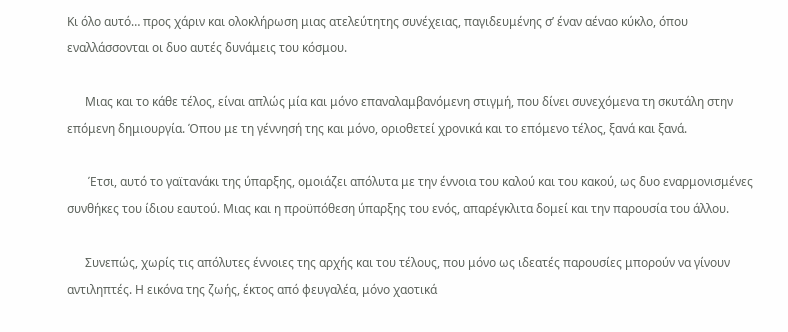Κι όλο αυτό… προς χάριν και ολοκλήρωση μιας ατελεύτητης συνέχειας, παγιδευμένης σ’ έναν αέναο κύκλο, όπου εναλλάσσονται οι δυο αυτές δυνάμεις του κόσμου.

      Μιας και το κάθε τέλος, είναι απλώς μία και μόνο επαναλαμβανόμενη στιγμή, που δίνει συνεχόμενα τη σκυτάλη στην επόμενη δημιουργία. Όπου με τη γέννησή της και μόνο, οριοθετεί χρονικά και το επόμενο τέλος, ξανά και ξανά.

       Έτσι, αυτό το γαϊτανάκι της ύπαρξης, ομοιάζει απόλυτα με την έννοια του καλού και του κακού, ως δυο εναρμονισμένες συνθήκες του ίδιου εαυτού. Μιας και η προϋπόθεση ύπαρξης του ενός, απαρέγκλιτα δομεί και την παρουσία του άλλου.

      Συνεπώς, χωρίς τις απόλυτες έννοιες της αρχής και του τέλους, που μόνο ως ιδεατές παρουσίες μπορούν να γίνουν αντιληπτές. Η εικόνα της ζωής, έκτος από φευγαλέα, μόνο χαοτικά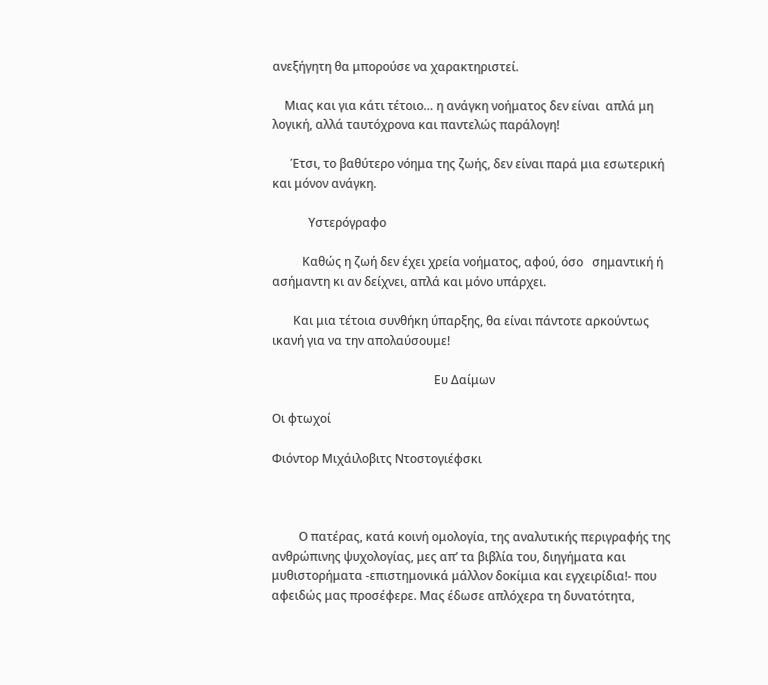ανεξήγητη θα μπορούσε να χαρακτηριστεί.

    Μιας και για κάτι τέτοιο… η ανάγκη νοήματος δεν είναι  απλά μη λογική, αλλά ταυτόχρονα και παντελώς παράλογη!

      Έτσι, το βαθύτερο νόημα της ζωής, δεν είναι παρά μια εσωτερική και μόνον ανάγκη.

            Υστερόγραφο

          Καθώς η ζωή δεν έχει χρεία νοήματος, αφού, όσο   σημαντική ή ασήμαντη κι αν δείχνει, απλά και μόνο υπάρχει.

       Και μια τέτοια συνθήκη ύπαρξης, θα είναι πάντοτε αρκούντως ικανή για να την απολαύσουμε!

                                                      Ευ Δαίμων

Οι φτωχοί

Φιόντορ Μιχάιλοβιτς Ντοστογιέφσκι



         Ο πατέρας, κατά κοινή ομολογία, της αναλυτικής περιγραφής της ανθρώπινης ψυχολογίας, μες απ’ τα βιβλία του, διηγήματα και μυθιστορήματα -επιστημονικά μάλλον δοκίμια και εγχειρίδια!- που αφειδώς μας προσέφερε. Μας έδωσε απλόχερα τη δυνατότητα,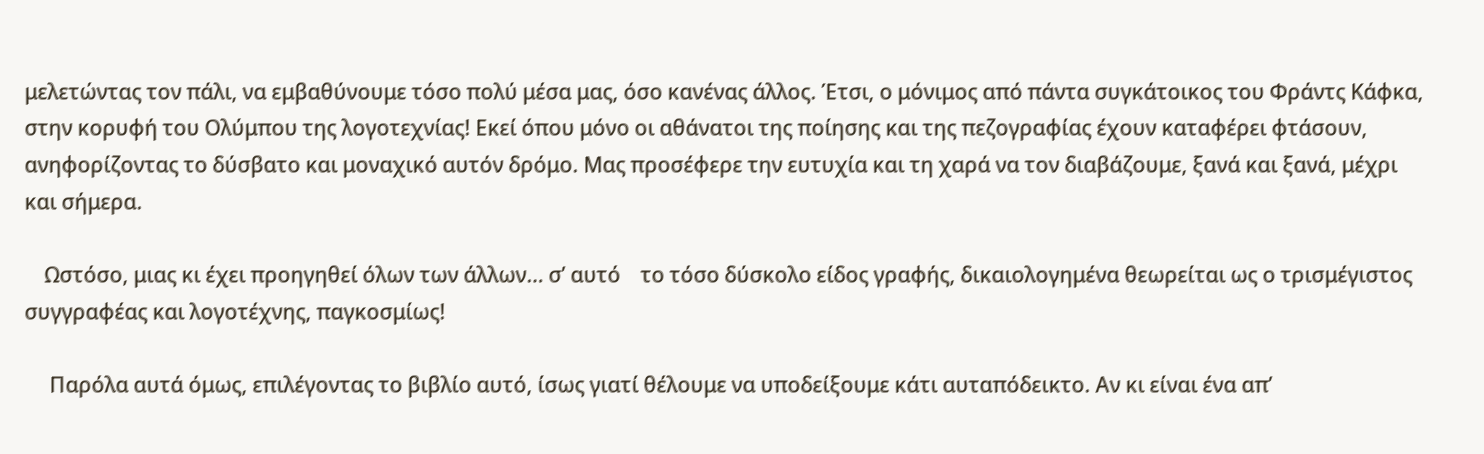μελετώντας τον πάλι, να εμβαθύνουμε τόσο πολύ μέσα μας, όσο κανένας άλλος. Έτσι, ο μόνιμος από πάντα συγκάτοικος του Φράντς Κάφκα, στην κορυφή του Ολύμπου της λογοτεχνίας! Εκεί όπου μόνο οι αθάνατοι της ποίησης και της πεζογραφίας έχουν καταφέρει φτάσουν, ανηφορίζοντας το δύσβατο και μοναχικό αυτόν δρόμο. Μας προσέφερε την ευτυχία και τη χαρά να τον διαβάζουμε, ξανά και ξανά, μέχρι και σήμερα.

    Ωστόσο, μιας κι έχει προηγηθεί όλων των άλλων… σ’ αυτό    το τόσο δύσκολο είδος γραφής, δικαιολογημένα θεωρείται ως ο τρισμέγιστος συγγραφέας και λογοτέχνης, παγκοσμίως!

     Παρόλα αυτά όμως, επιλέγοντας το βιβλίο αυτό, ίσως γιατί θέλουμε να υποδείξουμε κάτι αυταπόδεικτο. Αν κι είναι ένα απ’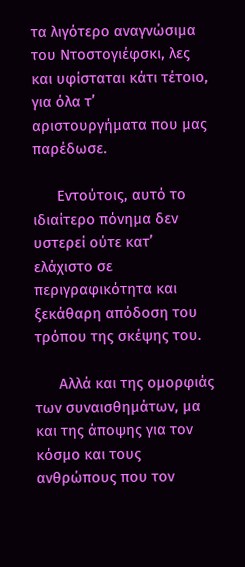τα λιγότερο αναγνώσιμα του Ντοστογιέφσκι, λες και υφίσταται κάτι τέτοιο, για όλα τ’ αριστουργήματα που μας παρέδωσε.

      Εντούτοις, αυτό το ιδιαίτερο πόνημα δεν υστερεί ούτε κατ’ ελάχιστο σε περιγραφικότητα και ξεκάθαρη απόδοση του τρόπου της σκέψης του.

      Αλλά και της ομορφιάς των συναισθημάτων, μα και της άποψης για τον κόσμο και τους ανθρώπους που τον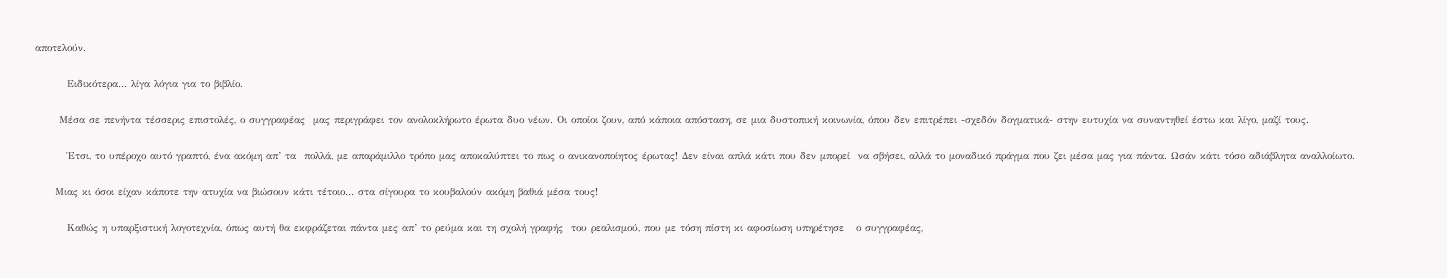αποτελούν.

        Ειδικότερα… λίγα λόγια για το βιβλίο.

      Μέσα σε πενήντα τέσσερις επιστολές, ο συγγραφέας  μας περιγράφει τον ανολοκλήρωτο έρωτα δυο νέων. Οι οποίοι ζουν, από κάποια απόσταση, σε μια δυστοπική κοινωνία, όπου δεν επιτρέπει -σχεδόν δογματικά- στην ευτυχία να συναντηθεί έστω και λίγο, μαζί τους.

        Έτσι, το υπέροχο αυτό γραπτό, ένα ακόμη απ’ τα  πολλά, με απαράμιλλο τρόπο μας αποκαλύπτει το πως ο ανικανοποίητος έρωτας! Δεν είναι απλά κάτι που δεν μπορεί  να σβήσει, αλλά το μοναδικό πράγμα που ζει μέσα μας για πάντα. Ωσάν κάτι τόσο αδιάβλητα αναλλοίωτο.

     Μιας κι όσοι είχαν κάποτε την ατυχία να βιώσουν κάτι τέτοιο… στα σίγουρα το κουβαλούν ακόμη βαθιά μέσα τους!

        Καθώς η υπαρξιστική λογοτεχνία, όπως αυτή θα εκφράζεται πάντα μες απ’ το ρεύμα και τη σχολή γραφής  του ρεαλισμού, που με τόση πίστη κι αφοσίωση υπηρέτησε   ο συγγραφέας,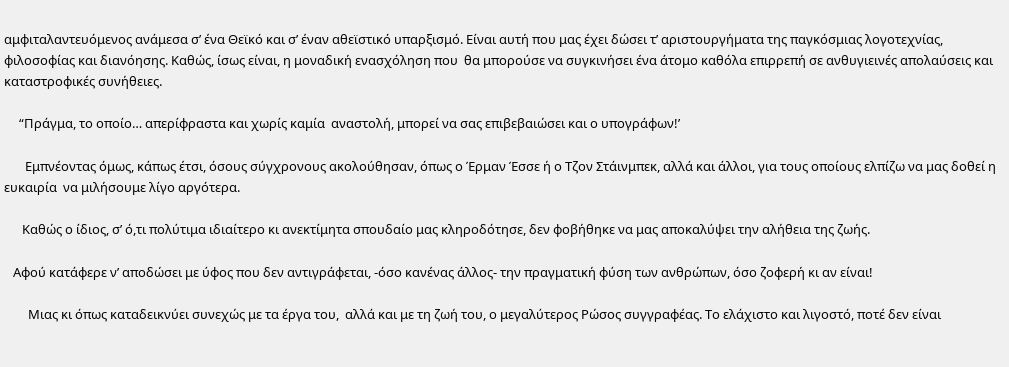αμφιταλαντευόμενος ανάμεσα σ’ ένα Θεϊκό και σ’ έναν αθεϊστικό υπαρξισμό. Είναι αυτή που μας έχει δώσει τ’ αριστουργήματα της παγκόσμιας λογοτεχνίας, φιλοσοφίας και διανόησης. Καθώς, ίσως είναι, η μοναδική ενασχόληση που  θα μπορούσε να συγκινήσει ένα άτομο καθόλα επιρρεπή σε ανθυγιεινές απολαύσεις και καταστροφικές συνήθειες.

     “Πράγμα, το οποίο… απερίφραστα και χωρίς καμία  αναστολή, μπορεί να σας επιβεβαιώσει και ο υπογράφων!’

       Εμπνέοντας όμως, κάπως έτσι, όσους σύγχρονους ακολούθησαν, όπως ο Έρμαν Έσσε ή ο Τζον Στάινμπεκ, αλλά και άλλοι, για τους οποίους ελπίζω να μας δοθεί η ευκαιρία  να μιλήσουμε λίγο αργότερα.

      Καθώς ο ίδιος, σ’ ό,τι πολύτιμα ιδιαίτερο κι ανεκτίμητα σπουδαίο μας κληροδότησε, δεν φοβήθηκε να μας αποκαλύψει την αλήθεια της ζωής.

   Αφού κατάφερε ν’ αποδώσει με ύφος που δεν αντιγράφεται, -όσο κανένας άλλος- την πραγματική φύση των ανθρώπων, όσο ζοφερή κι αν είναι!

        Μιας κι όπως καταδεικνύει συνεχώς με τα έργα του,  αλλά και με τη ζωή του, ο μεγαλύτερος Ρώσος συγγραφέας. Το ελάχιστο και λιγοστό, ποτέ δεν είναι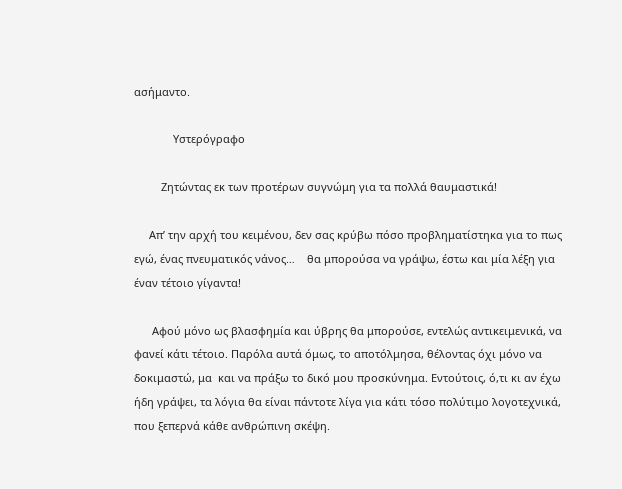ασήμαντο.

             Υστερόγραφο

         Ζητώντας εκ των προτέρων συγνώμη για τα πολλά θαυμαστικά!

     Απ’ την αρχή του κειμένου, δεν σας κρύβω πόσο προβληματίστηκα για το πως εγώ, ένας πνευματικός νάνος…    θα μπορούσα να γράψω, έστω και μία λέξη για έναν τέτοιο γίγαντα!

      Αφού μόνο ως βλασφημία και ύβρης θα μπορούσε, εντελώς αντικειμενικά, να φανεί κάτι τέτοιο. Παρόλα αυτά όμως, το αποτόλμησα, θέλοντας όχι μόνο να δοκιμαστώ, μα  και να πράξω το δικό μου προσκύνημα. Εντούτοις, ό,τι κι αν έχω ήδη γράψει, τα λόγια θα είναι πάντοτε λίγα για κάτι τόσο πολύτιμο λογοτεχνικά, που ξεπερνά κάθε ανθρώπινη σκέψη.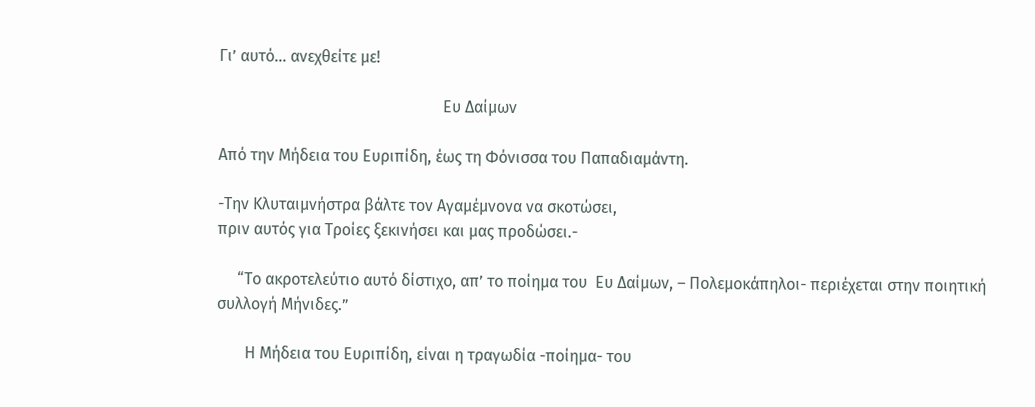Γι’ αυτό… ανεχθείτε με!

                                                        Ευ Δαίμων

Από την Μήδεια του Ευριπίδη, έως τη Φόνισσα του Παπαδιαμάντη.

-Την Κλυταιμνήστρα βάλτε τον Αγαμέμνονα να σκοτώσει,
πριν αυτός για Τροίες ξεκινήσει και μας προδώσει.-

     “Το ακροτελεύτιο αυτό δίστιχο, απ’ το ποίημα του  Ευ Δαίμων, – Πολεμοκάπηλοι- περιέχεται στην ποιητική συλλογή Μήνιδες.”

       Η Μήδεια του Ευριπίδη, είναι η τραγωδία -ποίημα- του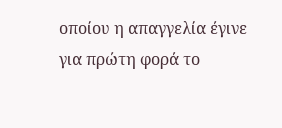οποίου η απαγγελία έγινε για πρώτη φορά το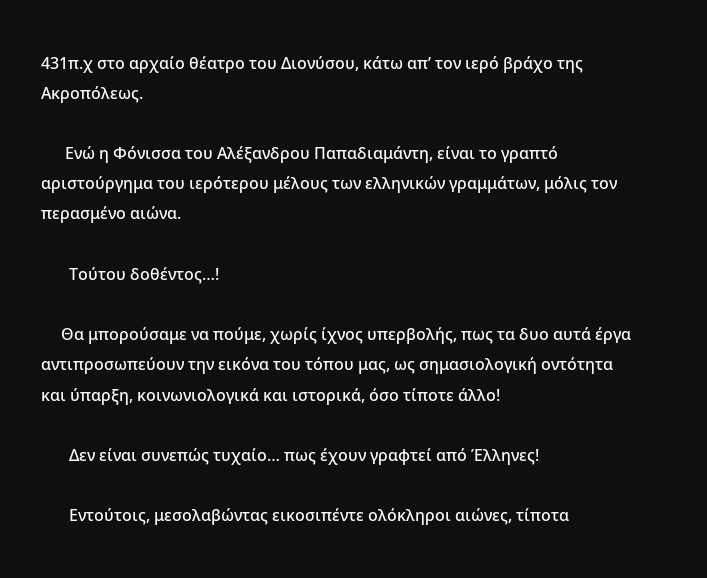431π.χ στο αρχαίο θέατρο του Διονύσου, κάτω απ’ τον ιερό βράχο της Ακροπόλεως.

      Ενώ η Φόνισσα του Αλέξανδρου Παπαδιαμάντη, είναι το γραπτό αριστούργημα του ιερότερου μέλους των ελληνικών γραμμάτων, μόλις τον περασμένο αιώνα.

       Τούτου δοθέντος…!

     Θα μπορούσαμε να πούμε, χωρίς ίχνος υπερβολής, πως τα δυο αυτά έργα αντιπροσωπεύουν την εικόνα του τόπου μας, ως σημασιολογική οντότητα και ύπαρξη, κοινωνιολογικά και ιστορικά, όσο τίποτε άλλο!

       Δεν είναι συνεπώς τυχαίο… πως έχουν γραφτεί από Έλληνες!

       Εντούτοις, μεσολαβώντας εικοσιπέντε ολόκληροι αιώνες, τίποτα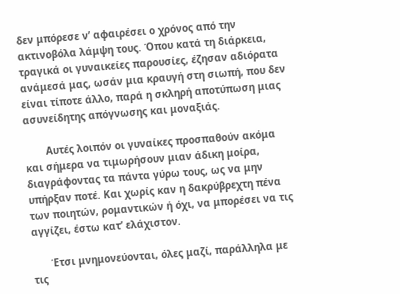δεν μπόρεσε ν’ αφαιρέσει ο χρόνος από την ακτινοβόλα λάμψη τους. Όπου κατά τη διάρκεια, τραγικά οι γυναικείες παρουσίες, έζησαν αδιόρατα ανάμεσά μας, ωσάν μια κραυγή στη σιωπή, που δεν είναι τίποτε άλλο, παρά η σκληρή αποτύπωση μιας ασυνείδητης απόγνωσης και μοναξιάς.

       Αυτές λοιπόν οι γυναίκες προσπαθούν ακόμα και σήμερα να τιμωρήσουν μιαν άδικη μοίρα, διαγράφοντας τα πάντα γύρω τους, ως να μην υπήρξαν ποτέ. Και χωρίς καν η δακρύβρεχτη πένα των ποιητών, ρομαντικών ή όχι, να μπορέσει να τις αγγίζει, έστω κατ’ ελάχιστον.

      Έτσι μνημονεύονται, όλες μαζί, παράλληλα με τις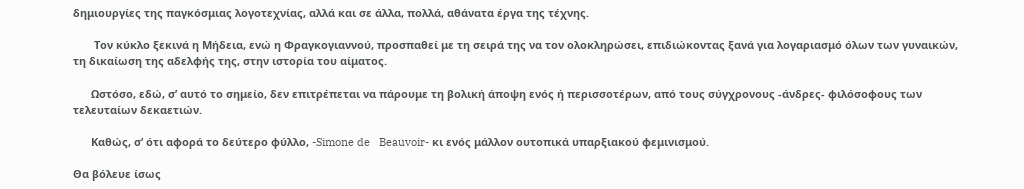δημιουργίες της παγκόσμιας λογοτεχνίας, αλλά και σε άλλα, πολλά, αθάνατα έργα της τέχνης.

       Τον κύκλο ξεκινά η Μήδεια, ενώ η Φραγκογιαννού, προσπαθεί με τη σειρά της να τον ολοκληρώσει, επιδιώκοντας ξανά για λογαριασμό όλων των γυναικών, τη δικαίωση της αδελφής της, στην ιστορία του αίματος.

      Ωστόσο, εδώ, σ’ αυτό το σημείο, δεν επιτρέπεται να πάρουμε τη βολική άποψη ενός ή περισσοτέρων, από τους σύγχρονους -άνδρες- φιλόσοφους των τελευταίων δεκαετιών.

      Καθώς, σ’ ότι αφορά το δεύτερο φύλλο, -Simone de   Beauvoir- κι ενός μάλλον ουτοπικά υπαρξιακού φεμινισμού.

Θα βόλευε ίσως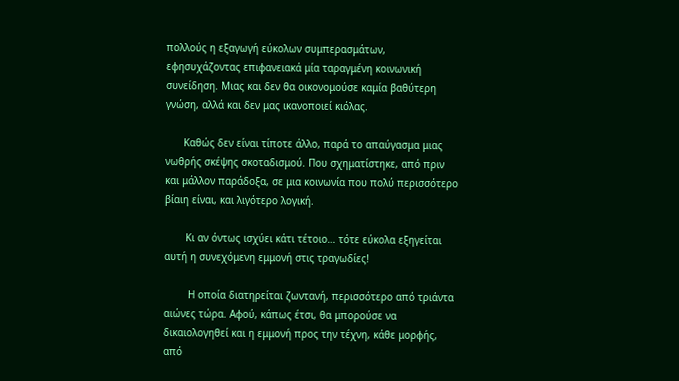πολλούς η εξαγωγή εύκολων συμπερασμάτων, εφησυχάζοντας επιφανειακά μία ταραγμένη κοινωνική συνείδηση. Μιας και δεν θα οικονομούσε καμία βαθύτερη γνώση, αλλά και δεν μας ικανοποιεί κιόλας.

      Καθώς δεν είναι τίποτε άλλο, παρά το απαύγασμα μιας νωθρής σκέψης σκοταδισμού. Που σχηματίστηκε, από πριν και μάλλον παράδοξα, σε μια κοινωνία που πολύ περισσότερο βίαιη είναι, και λιγότερο λογική.

       Κι αν όντως ισχύει κάτι τέτοιο… τότε εύκολα εξηγείται αυτή η συνεχόμενη εμμονή στις τραγωδίες!

        Η οποία διατηρείται ζωντανή, περισσότερο από τριάντα αιώνες τώρα. Αφού, κάπως έτσι, θα μπορούσε να δικαιολογηθεί και η εμμονή προς την τέχνη, κάθε μορφής, από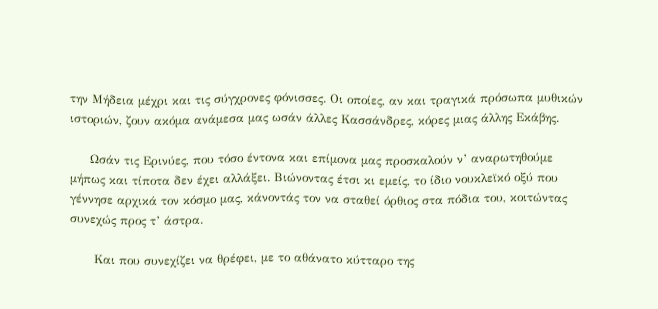την Μήδεια μέχρι και τις σύγχρονες φόνισσες. Οι οποίες, αν και τραγικά πρόσωπα μυθικών ιστοριών, ζουν ακόμα ανάμεσα μας ωσάν άλλες Κασσάνδρες, κόρες μιας άλλης Εκάβης.

     Ωσάν τις Ερινύες, που τόσο έντονα και επίμονα μας προσκαλούν ν’ αναρωτηθούμε μήπως και τίποτα δεν έχει αλλάξει. Βιώνοντας έτσι κι εμείς, το ίδιο νουκλεϊκό οξύ που γέννησε αρχικά τον κόσμο μας, κάνοντάς τον να σταθεί όρθιος στα πόδια του, κοιτώντας συνεχώς προς τ’ άστρα.

      Και που συνεχίζει να θρέφει, με το αθάνατο κύτταρο της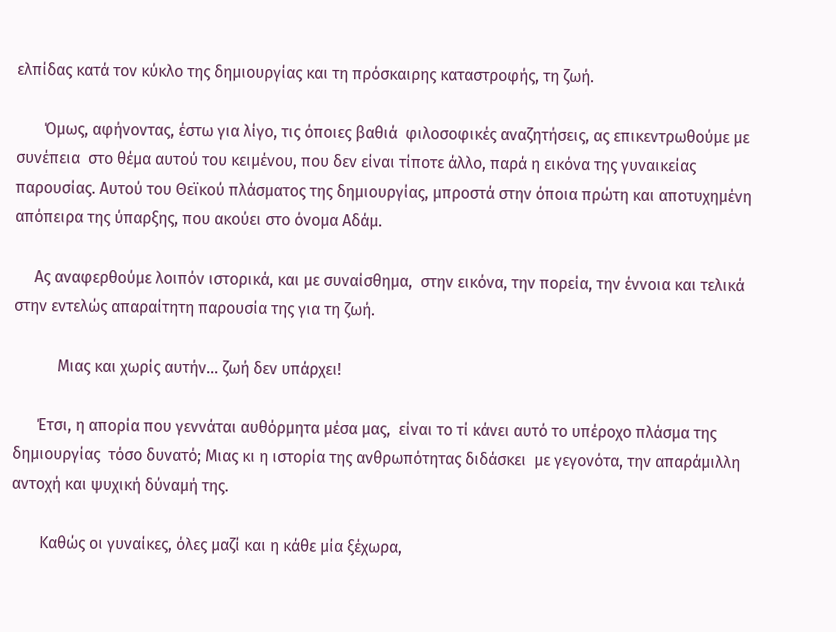ελπίδας κατά τον κύκλο της δημιουργίας και τη πρόσκαιρης καταστροφής, τη ζωή.

       Όμως, αφήνοντας, έστω για λίγο, τις όποιες βαθιά  φιλοσοφικές αναζητήσεις, ας επικεντρωθούμε με συνέπεια  στο θέμα αυτού του κειμένου, που δεν είναι τίποτε άλλο, παρά η εικόνα της γυναικείας παρουσίας. Αυτού του Θεϊκού πλάσματος της δημιουργίας, μπροστά στην όποια πρώτη και αποτυχημένη απόπειρα της ύπαρξης, που ακούει στο όνομα Αδάμ.

     Ας αναφερθούμε λοιπόν ιστορικά, και με συναίσθημα,  στην εικόνα, την πορεία, την έννοια και τελικά στην εντελώς απαραίτητη παρουσία της για τη ζωή.

           Μιας και χωρίς αυτήν… ζωή δεν υπάρχει!

      Έτσι, η απορία που γεννάται αυθόρμητα μέσα μας,  είναι το τί κάνει αυτό το υπέροχο πλάσμα της δημιουργίας  τόσο δυνατό; Μιας κι η ιστορία της ανθρωπότητας διδάσκει  με γεγονότα, την απαράμιλλη αντοχή και ψυχική δύναμή της.

       Καθώς οι γυναίκες, όλες μαζί και η κάθε μία ξέχωρα,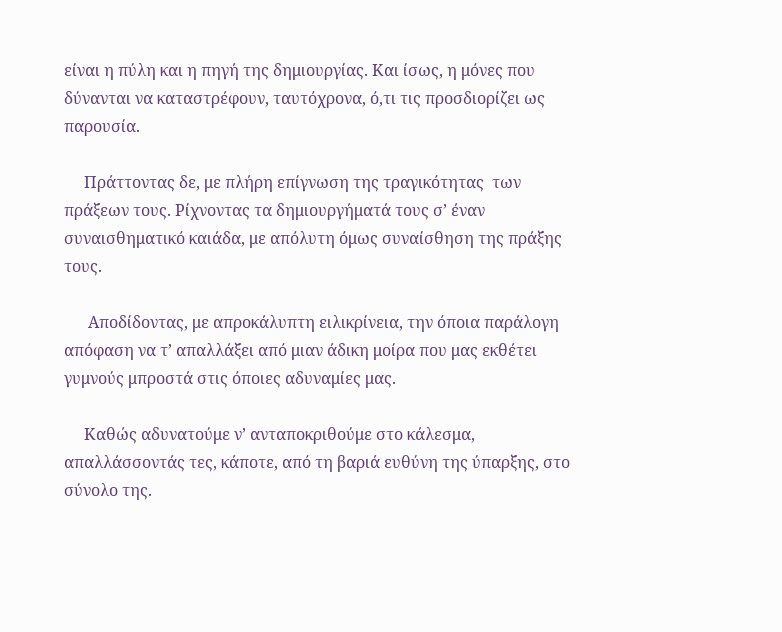είναι η πύλη και η πηγή της δημιουργίας. Και ίσως, η μόνες που δύνανται να καταστρέφουν, ταυτόχρονα, ό,τι τις προσδιορίζει ως παρουσία.

     Πράττοντας δε, με πλήρη επίγνωση της τραγικότητας  των πράξεων τους. Ρίχνοντας τα δημιουργήματά τους σ’ έναν συναισθηματικό καιάδα, με απόλυτη όμως συναίσθηση της πράξης τους.

      Αποδίδοντας, με απροκάλυπτη ειλικρίνεια, την όποια παράλογη απόφαση να τ’ απαλλάξει από μιαν άδικη μοίρα που μας εκθέτει γυμνούς μπροστά στις όποιες αδυναμίες μας.

     Καθώς αδυνατούμε ν’ ανταποκριθούμε στο κάλεσμα, απαλλάσσοντάς τες, κάποτε, από τη βαριά ευθύνη της ύπαρξης, στο σύνολο της.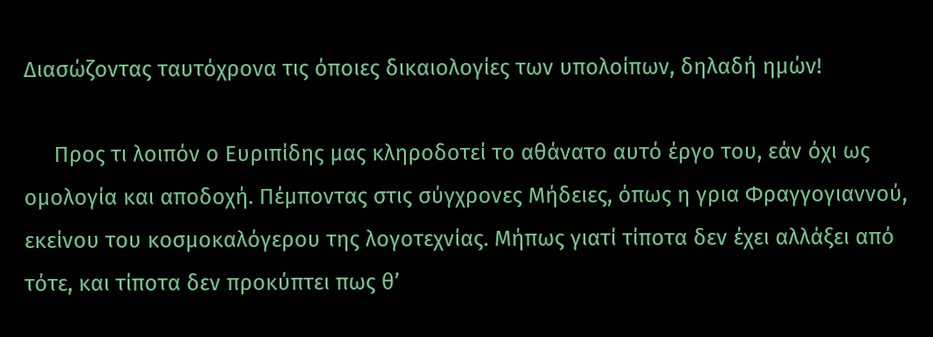Διασώζοντας ταυτόχρονα τις όποιες δικαιολογίες των υπολοίπων, δηλαδή ημών!

     Προς τι λοιπόν ο Ευριπίδης μας κληροδοτεί το αθάνατο αυτό έργο του, εάν όχι ως ομολογία και αποδοχή. Πέμποντας στις σύγχρονες Μήδειες, όπως η γρια Φραγγογιαννού, εκείνου του κοσμοκαλόγερου της λογοτεχνίας. Μήπως γιατί τίποτα δεν έχει αλλάξει από τότε, και τίποτα δεν προκύπτει πως θ’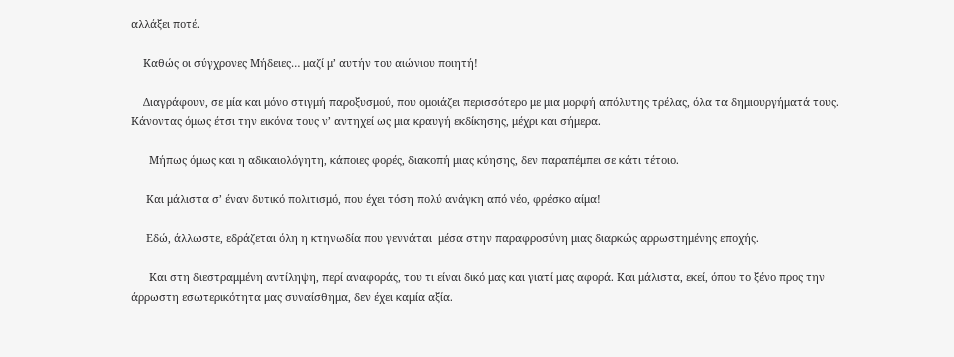αλλάξει ποτέ.

    Καθώς οι σύγχρονες Μήδειες… μαζί μ’ αυτήν του αιώνιου ποιητή!

    Διαγράφουν, σε μία και μόνο στιγμή παροξυσμού, που ομοιάζει περισσότερο με μια μορφή απόλυτης τρέλας, όλα τα δημιουργήματά τους. Κάνοντας όμως έτσι την εικόνα τους ν’ αντηχεί ως μια κραυγή εκδίκησης, μέχρι και σήμερα.

      Μήπως όμως και η αδικαιολόγητη, κάποιες φορές, διακοπή μιας κύησης, δεν παραπέμπει σε κάτι τέτοιο.

     Και μάλιστα σ’ έναν δυτικό πολιτισμό, που έχει τόση πολύ ανάγκη από νέο, φρέσκο αίμα!

     Εδώ, άλλωστε, εδράζεται όλη η κτηνωδία που γεννάται  μέσα στην παραφροσύνη μιας διαρκώς αρρωστημένης εποχής.

      Και στη διεστραμμένη αντίληψη, περί αναφοράς, του τι είναι δικό μας και γιατί μας αφορά. Και μάλιστα, εκεί, όπου το ξένο προς την άρρωστη εσωτερικότητα μας συναίσθημα, δεν έχει καμία αξία.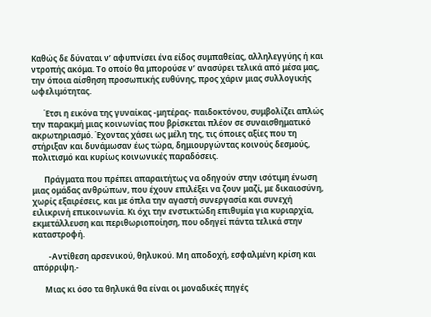Καθώς δε δύναται ν’ αφυπνίσει ένα είδος συμπαθείας, αλληλεγγύης ή και ντροπής ακόμα. Το οποίο θα μπορούσε ν’ ανασύρει τελικά από μέσα μας, την όποια αίσθηση προσωπικής ευθύνης, προς χάριν μιας συλλογικής ωφελιμότητας.

      Έτσι η εικόνα της γυναίκας -μητέρας- παιδοκτόνου, συμβολίζει απλώς την παρακμή μιας κοινωνίας που βρίσκεται πλέον σε συναισθηματικό ακρωτηριασμό. Έχοντας χάσει ως μέλη της, τις όποιες αξίες που τη στήριξαν και δυνάμωσαν έως τώρα, δημιουργώντας κοινούς δεσμούς, πολιτισμό και κυρίως κοινωνικές παραδόσεις.

      Πράγματα που πρέπει απαραιτήτως να οδηγούν στην ισότιμη ένωση μιας ομάδας ανθρώπων, που έχουν επιλέξει να ζουν μαζί, με δικαιοσύνη, χωρίς εξαιρέσεις, και με όπλα την αγαστή συνεργασία και συνεχή ειλικρινή επικοινωνία. Κι όχι την ενστικτώδη επιθυμία για κυριαρχία, εκμετάλλευση και περιθωριοποίηση, που οδηγεί πάντα τελικά στην καταστροφή.

        -Αντίθεση αρσενικού, θηλυκού. Μη αποδοχή, εσφαλμένη κρίση και απόρριψη.-

      Μιας κι όσο τα θηλυκά θα είναι οι μοναδικές πηγές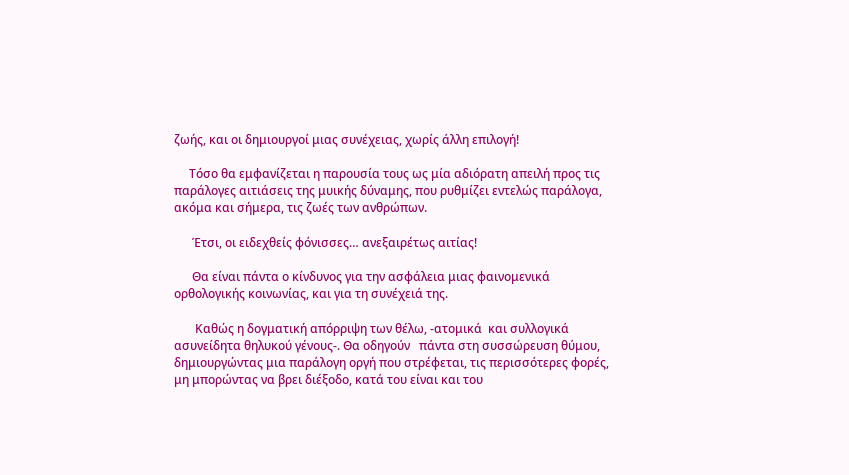ζωής, και οι δημιουργοί μιας συνέχειας, χωρίς άλλη επιλογή!

     Τόσο θα εμφανίζεται η παρουσία τους ως μία αδιόρατη απειλή προς τις παράλογες αιτιάσεις της μυικής δύναμης, που ρυθμίζει εντελώς παράλογα, ακόμα και σήμερα, τις ζωές των ανθρώπων.

      Έτσι, οι ειδεχθείς φόνισσες… ανεξαιρέτως αιτίας!

      Θα είναι πάντα ο κίνδυνος για την ασφάλεια μιας φαινομενικά ορθολογικής κοινωνίας, και για τη συνέχειά της.

       Καθώς η δογματική απόρριψη των θέλω, -ατομικά  και συλλογικά ασυνείδητα θηλυκού γένους-. Θα οδηγούν   πάντα στη συσσώρευση θύμου, δημιουργώντας μια παράλογη οργή που στρέφεται, τις περισσότερες φορές, μη μπορώντας να βρει διέξοδο, κατά του είναι και του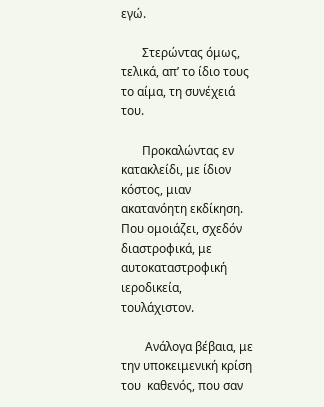εγώ.

       Στερώντας όμως, τελικά, απ’ το ίδιο τους το αίμα, τη συνέχειά του.

       Προκαλώντας εν κατακλείδι, με ίδιον κόστος, μιαν ακατανόητη εκδίκηση. Που ομοιάζει, σχεδόν διαστροφικά, με αυτοκαταστροφική ιεροδικεία, τουλάχιστον.

        Ανάλογα βέβαια, με την υποκειμενική κρίση του  καθενός, που σαν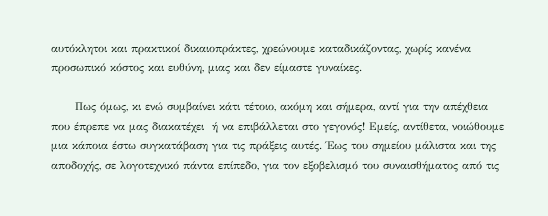αυτόκλητοι και πρακτικοί δικαιοπράκτες, χρεώνουμε καταδικάζοντας, χωρίς κανένα προσωπικό κόστος και ευθύνη, μιας και δεν είμαστε γυναίκες.

      Πως όμως, κι ενώ συμβαίνει κάτι τέτοιο, ακόμη και σήμερα, αντί για την απέχθεια που έπρεπε να μας διακατέχει  ή να επιβάλλεται στο γεγονός! Εμείς, αντίθετα, νοιώθουμε μια κάποια έστω συγκατάβαση για τις πράξεις αυτές. Έως του σημείου μάλιστα και της αποδοχής, σε λογοτεχνικό πάντα επίπεδο, για τον εξοβελισμό του συναισθήματος από τις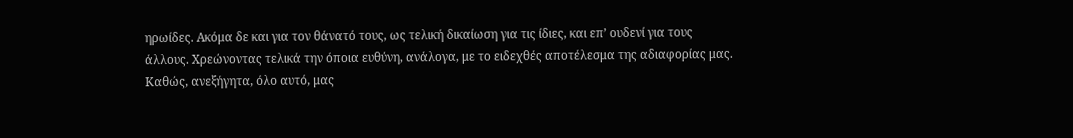ηρωίδες. Ακόμα δε και για τον θάνατό τους, ως τελική δικαίωση για τις ίδιες, και επ’ ουδενί για τους άλλους. Χρεώνοντας τελικά την όποια ευθύνη, ανάλογα, με το ειδεχθές αποτέλεσμα της αδιαφορίας μας. Καθώς, ανεξήγητα, όλο αυτό, μας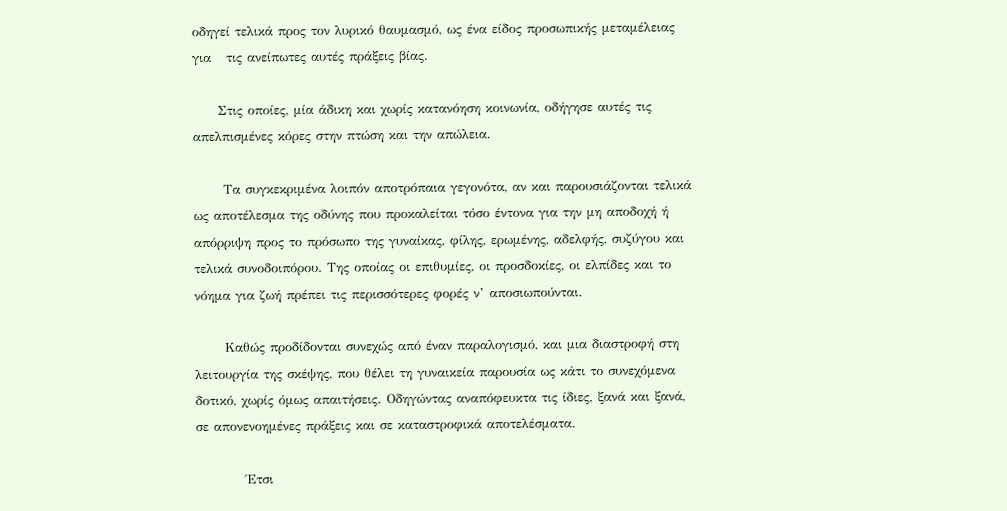οδηγεί τελικά προς τον λυρικό θαυμασμό, ως ένα είδος προσωπικής μεταμέλειας για   τις ανείπωτες αυτές πράξεις βίας.

     Στις οποίες, μία άδικη και χωρίς κατανόηση κοινωνία, οδήγησε αυτές τις απελπισμένες κόρες στην πτώση και την απώλεια.

      Τα συγκεκριμένα λοιπόν αποτρόπαια γεγονότα, αν και παρουσιάζονται τελικά ως αποτέλεσμα της οδύνης που προκαλείται τόσο έντονα για την μη αποδοχή ή απόρριψη προς το πρόσωπο της γυναίκας, φίλης, ερωμένης, αδελφής, συζύγου και τελικά συνοδοιπόρου. Της οποίας οι επιθυμίες, οι προσδοκίες, οι ελπίδες και το νόημα για ζωή πρέπει τις περισσότερες φορές ν’ αποσιωπούνται.

      Καθώς προδίδονται συνεχώς από έναν παραλογισμό, και μια διαστροφή στη λειτουργία της σκέψης, που θέλει τη γυναικεία παρουσία ως κάτι το συνεχόμενα δοτικό, χωρίς όμως απαιτήσεις. Οδηγώντας αναπόφευκτα τις ίδιες, ξανά και ξανά, σε απονενοημένες πράξεις και σε καταστροφικά αποτελέσματα.

          Έτσι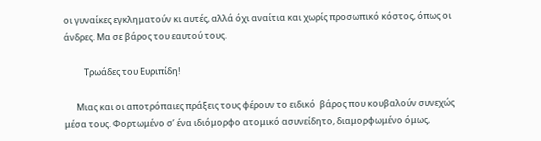οι γυναίκες εγκληματούν κι αυτές, αλλά όχι αναίτια και χωρίς προσωπικό κόστος, όπως οι άνδρες. Μα σε βάρος του εαυτού τους.

          Τρωάδες του Ευριπίδη!

      Μιας και οι αποτρόπαιες πράξεις τους φέρουν το ειδικό  βάρος που κουβαλούν συνεχώς μέσα τους. Φορτωμένο σ’ ένα ιδιόμορφο ατομικό ασυνείδητο, διαμορφωμένο όμως,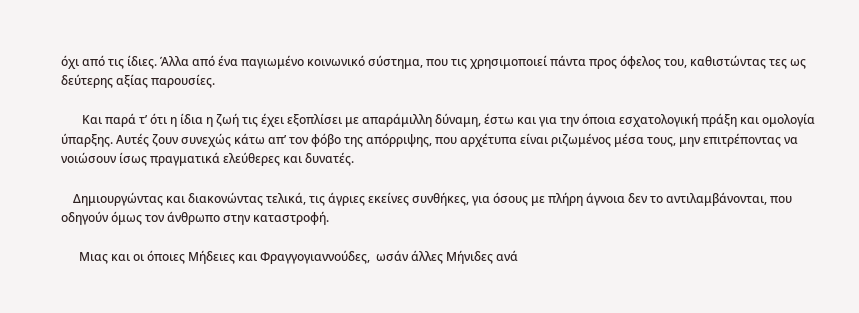όχι από τις ίδιες. Άλλα από ένα παγιωμένο κοινωνικό σύστημα, που τις χρησιμοποιεί πάντα προς όφελος του, καθιστώντας τες ως δεύτερης αξίας παρουσίες.

       Και παρά τ’ ότι η ίδια η ζωή τις έχει εξοπλίσει με απαράμιλλη δύναμη, έστω και για την όποια εσχατολογική πράξη και ομολογία ύπαρξης. Αυτές ζουν συνεχώς κάτω απ’ τον φόβο της απόρριψης, που αρχέτυπα είναι ριζωμένος μέσα τους, μην επιτρέποντας να νοιώσουν ίσως πραγματικά ελεύθερες και δυνατές.

    Δημιουργώντας και διακονώντας τελικά, τις άγριες εκείνες συνθήκες, για όσους με πλήρη άγνοια δεν το αντιλαμβάνονται, που οδηγούν όμως τον άνθρωπο στην καταστροφή.

      Μιας και οι όποιες Μήδειες και Φραγγογιαννούδες,  ωσάν άλλες Μήνιδες ανά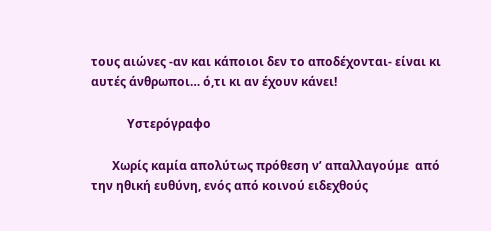τους αιώνες -αν και κάποιοι δεν το αποδέχονται- είναι κι αυτές άνθρωποι… ό,τι κι αν έχουν κάνει!

            Υστερόγραφο

       Χωρίς καμία απολύτως πρόθεση ν’ απαλλαγούμε  από την ηθική ευθύνη, ενός από κοινού ειδεχθούς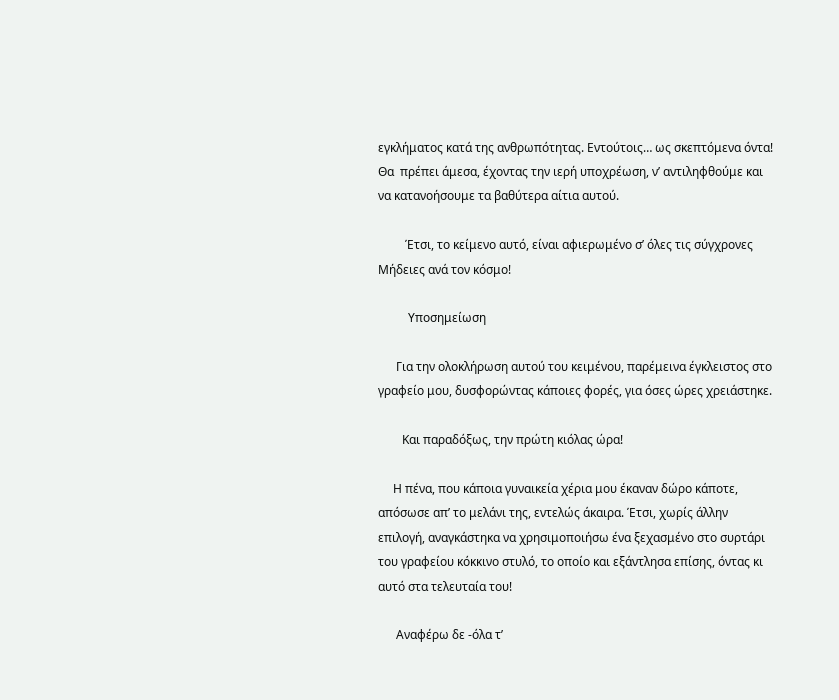εγκλήματος κατά της ανθρωπότητας. Εντούτοις… ως σκεπτόμενα όντα! Θα  πρέπει άμεσα, έχοντας την ιερή υποχρέωση, ν’ αντιληφθούμε και να κατανοήσουμε τα βαθύτερα αίτια αυτού.

         Έτσι, το κείμενο αυτό, είναι αφιερωμένο σ’ όλες τις σύγχρονες Μήδειες ανά τον κόσμο!

          Υποσημείωση

      Για την ολοκλήρωση αυτού του κειμένου, παρέμεινα έγκλειστος στο γραφείο μου, δυσφορώντας κάποιες φορές, για όσες ώρες χρειάστηκε.

        Και παραδόξως, την πρώτη κιόλας ώρα!

     Η πένα, που κάποια γυναικεία χέρια μου έκαναν δώρο κάποτε, απόσωσε απ’ το μελάνι της, εντελώς άκαιρα. Έτσι, χωρίς άλλην επιλογή, αναγκάστηκα να χρησιμοποιήσω ένα ξεχασμένο στο συρτάρι του γραφείου κόκκινο στυλό, το οποίο και εξάντλησα επίσης, όντας κι αυτό στα τελευταία του!

      Αναφέρω δε -όλα τ’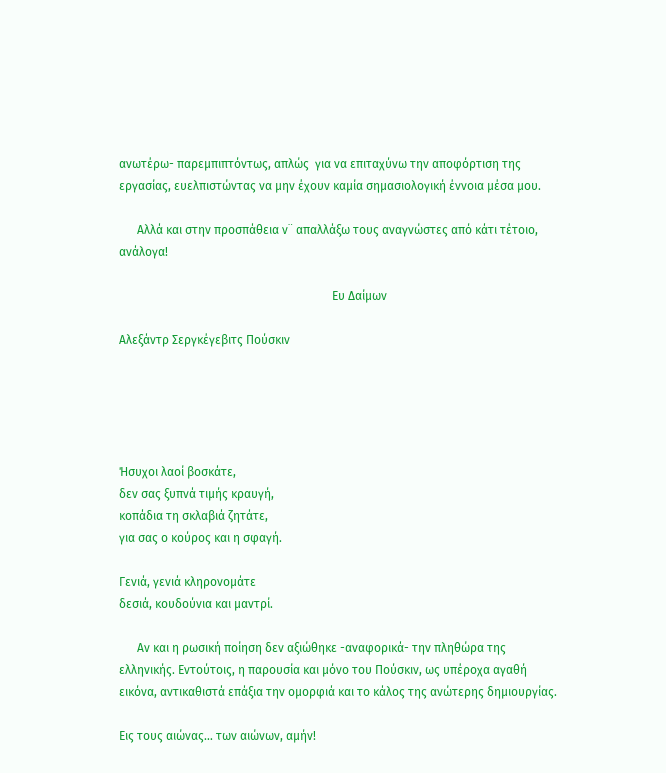ανωτέρω- παρεμπιπτόντως, απλώς  για να επιταχύνω την αποφόρτιση της εργασίας, ευελπιστώντας να μην έχουν καμία σημασιολογική έννοια μέσα μου.

      Αλλά και στην προσπάθεια ν¨ απαλλάξω τους αναγνώστες από κάτι τέτοιο, ανάλογα!

                                                                       Ευ Δαίμων

Αλεξάντρ Σεργκέγεβιτς Πούσκιν





Ήσυχοι λαοί βοσκάτε,
δεν σας ξυπνά τιμής κραυγή,
κοπάδια τη σκλαβιά ζητάτε,
για σας ο κούρος και η σφαγή.

Γενιά, γενιά κληρονομάτε
δεσιά, κουδούνια και μαντρί.

      Αν και η ρωσική ποίηση δεν αξιώθηκε -αναφορικά- την πληθώρα της ελληνικής. Εντούτοις, η παρουσία και μόνο του Πούσκιν, ως υπέροχα αγαθή εικόνα, αντικαθιστά επάξια την ομορφιά και το κάλος της ανώτερης δημιουργίας.

Εις τους αιώνας… των αιώνων, αμήν!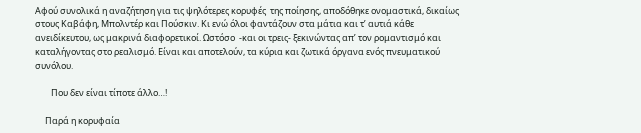Αφού συνολικά η αναζήτηση για τις ψηλότερες κορυφές  της ποίησης, αποδόθηκε ονομαστικά, δικαίως στους Καβάφη, Μπολντέρ και Πούσκιν. Κι ενώ όλοι φαντάζουν στα μάτια και τ’ αυτιά κάθε ανειδίκευτου, ως μακρινά διαφορετικοί. Ωστόσο  -και οι τρεις- ξεκινώντας απ’ τον ρομαντισμό και καταλήγοντας στο ρεαλισμό. Είναι και αποτελούν, τα κύρια και ζωτικά όργανα ενός πνευματικού συνόλου.

        Που δεν είναι τίποτε άλλο…!

     Παρά η κορυφαία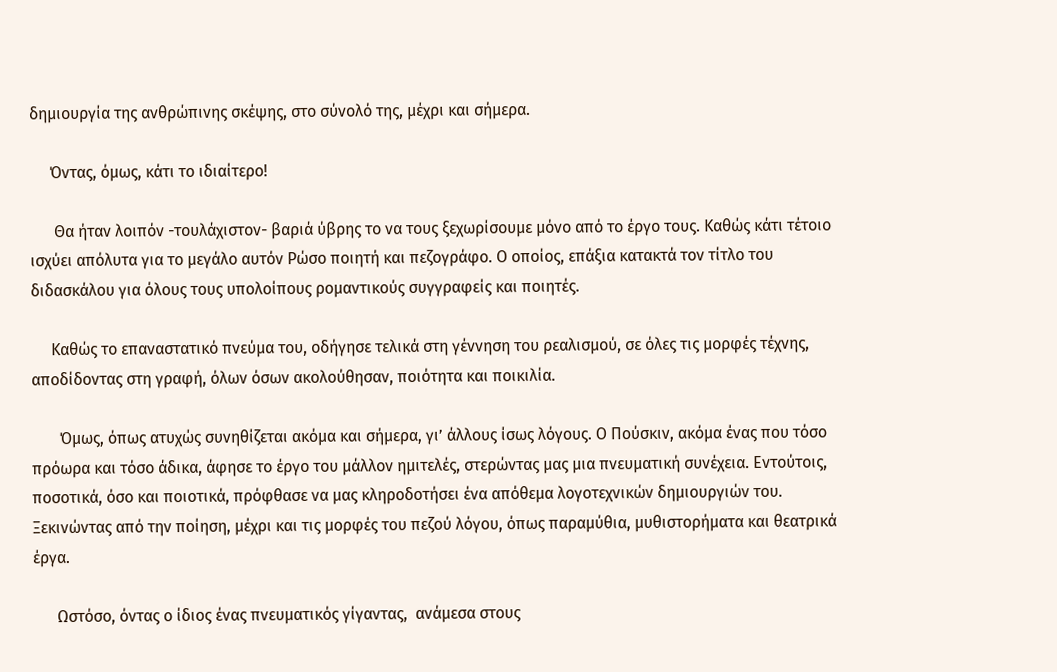δημιουργία της ανθρώπινης σκέψης, στο σύνολό της, μέχρι και σήμερα.

     Όντας, όμως, κάτι το ιδιαίτερο!

      Θα ήταν λοιπόν -τουλάχιστον- βαριά ύβρης το να τους ξεχωρίσουμε μόνο από το έργο τους. Καθώς κάτι τέτοιο ισχύει απόλυτα για το μεγάλο αυτόν Ρώσο ποιητή και πεζογράφο. Ο οποίος, επάξια κατακτά τον τίτλο του διδασκάλου για όλους τους υπολοίπους ρομαντικούς συγγραφείς και ποιητές.

     Καθώς το επαναστατικό πνεύμα του, οδήγησε τελικά στη γέννηση του ρεαλισμού, σε όλες τις μορφές τέχνης, αποδίδοντας στη γραφή, όλων όσων ακολούθησαν, ποιότητα και ποικιλία.

       Όμως, όπως ατυχώς συνηθίζεται ακόμα και σήμερα, γι’ άλλους ίσως λόγους. Ο Πούσκιν, ακόμα ένας που τόσο πρόωρα και τόσο άδικα, άφησε το έργο του μάλλον ημιτελές, στερώντας μας μια πνευματική συνέχεια. Εντούτοις, ποσοτικά, όσο και ποιοτικά, πρόφθασε να μας κληροδοτήσει ένα απόθεμα λογοτεχνικών δημιουργιών του. Ξεκινώντας από την ποίηση, μέχρι και τις μορφές του πεζού λόγου, όπως παραμύθια, μυθιστορήματα και θεατρικά έργα.

      Ωστόσο, όντας ο ίδιος ένας πνευματικός γίγαντας,  ανάμεσα στους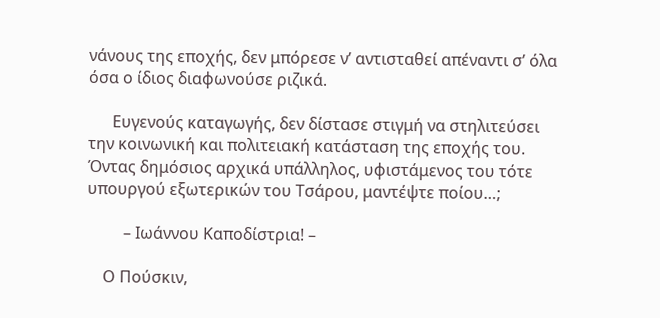νάνους της εποχής, δεν μπόρεσε ν’ αντισταθεί απέναντι σ’ όλα όσα ο ίδιος διαφωνούσε ριζικά.

      Ευγενούς καταγωγής, δεν δίστασε στιγμή να στηλιτεύσει την κοινωνική και πολιτειακή κατάσταση της εποχής του. Όντας δημόσιος αρχικά υπάλληλος, υφιστάμενος του τότε υπουργού εξωτερικών του Τσάρου, μαντέψτε ποίου…;

         – Ιωάννου Καποδίστρια! –

    Ο Πούσκιν,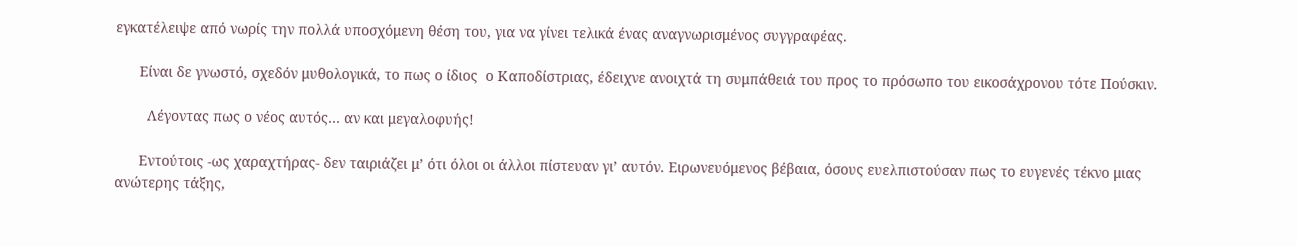εγκατέλειψε από νωρίς την πολλά υποσχόμενη θέση του, για να γίνει τελικά ένας αναγνωρισμένος συγγραφέας.

      Είναι δε γνωστό, σχεδόν μυθολογικά, το πως ο ίδιος  ο Καποδίστριας, έδειχνε ανοιχτά τη συμπάθειά του προς το πρόσωπο του εικοσάχρονου τότε Πούσκιν.

        Λέγοντας πως ο νέος αυτός… αν και μεγαλοφυής!

      Εντούτοις -ως χαραχτήρας- δεν ταιριάζει μ’ ότι όλοι οι άλλοι πίστευαν γι’ αυτόν. Ειρωνευόμενος βέβαια, όσους ευελπιστούσαν πως το ευγενές τέκνο μιας ανώτερης τάξης,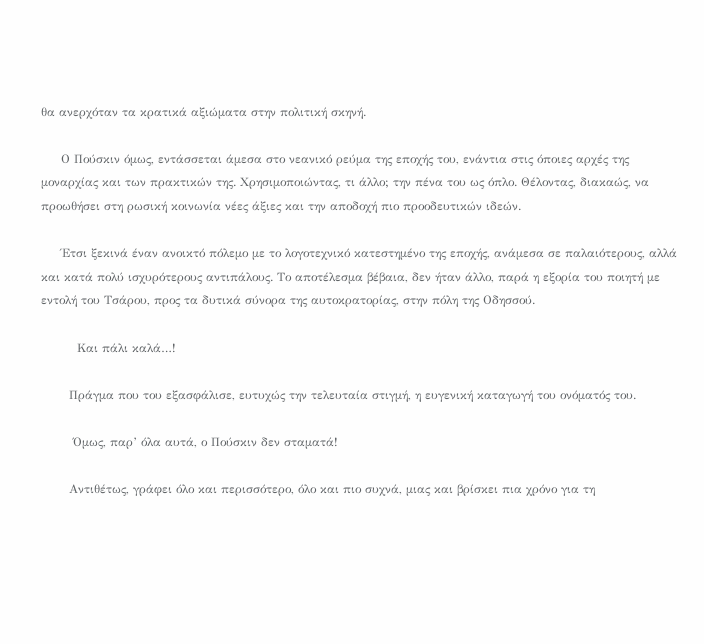θα ανερχόταν τα κρατικά αξιώματα στην πολιτική σκηνή.

     Ο Πούσκιν όμως, εντάσσεται άμεσα στο νεανικό ρεύμα της εποχής του, ενάντια στις όποιες αρχές της μοναρχίας και των πρακτικών της. Χρησιμοποιώντας, τι άλλο; την πένα του ως όπλο. Θέλοντας, διακαώς, να προωθήσει στη ρωσική κοινωνία νέες άξιες και την αποδοχή πιο προοδευτικών ιδεών.

     Έτσι ξεκινά έναν ανοικτό πόλεμο με το λογοτεχνικό κατεστημένο της εποχής, ανάμεσα σε παλαιότερους, αλλά και κατά πολύ ισχυρότερους αντιπάλους. Το αποτέλεσμα βέβαια, δεν ήταν άλλο, παρά η εξορία του ποιητή με εντολή του Τσάρου, προς τα δυτικά σύνορα της αυτοκρατορίας, στην πόλη της Οδησσού.

         Και πάλι καλά…!

       Πράγμα που του εξασφάλισε, ευτυχώς την τελευταία στιγμή, η ευγενική καταγωγή του ονόματός του.

        Όμως, παρ’ όλα αυτά, ο Πούσκιν δεν σταματά!

       Αντιθέτως, γράφει όλο και περισσότερο, όλο και πιο συχνά, μιας και βρίσκει πια χρόνο για τη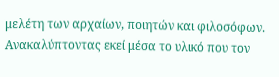μελέτη των αρχαίων, ποιητών και φιλοσόφων. Ανακαλύπτοντας εκεί μέσα το υλικό που τον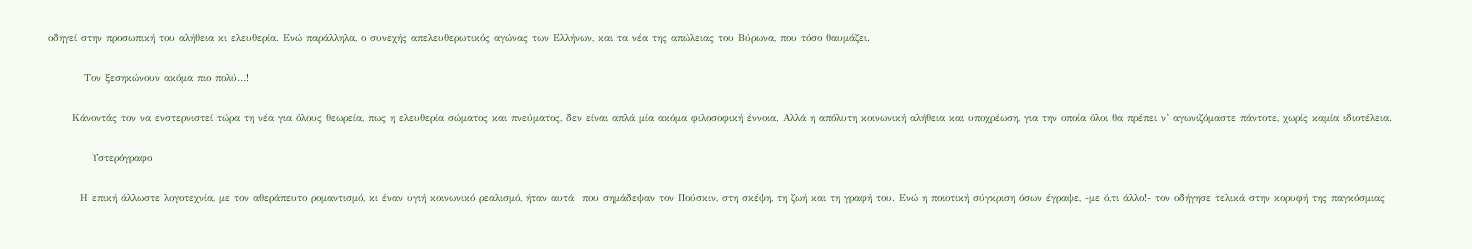οδηγεί στην προσωπική του αλήθεια κι ελευθερία. Ενώ παράλληλα, ο συνεχής απελευθερωτικός αγώνας των Ελλήνων, και τα νέα της απώλειας του Βύρωνα, που τόσο θαυμάζει.

         Τον ξεσηκώνουν ακόμα πιο πολύ…!

      Κάνοντάς τον να ενστερνιστεί τώρα τη νέα για όλους θεωρεία, πως η ελευθερία σώματος και πνεύματος, δεν είναι απλά μία ακόμα φιλοσοφική έννοια. Αλλά η απόλυτη κοινωνική αλήθεια και υποχρέωση, για την οποία όλοι θα πρέπει ν’ αγωνιζόμαστε πάντοτε, χωρίς καμία ιδιοτέλεια.

           Υστερόγραφο

        Η επική άλλωστε λογοτεχνία, με τον αθεράπευτο ρομαντισμό, κι έναν υγιή κοινωνικό ρεαλισμό, ήταν αυτά  που σημάδεψαν τον Πούσκιν, στη σκέψη, τη ζωή και τη γραφή του. Ενώ η ποιοτική σύγκριση όσων έγραψε, -με ό,τι άλλο!- τον οδήγησε τελικά στην κορυφή της παγκόσμιας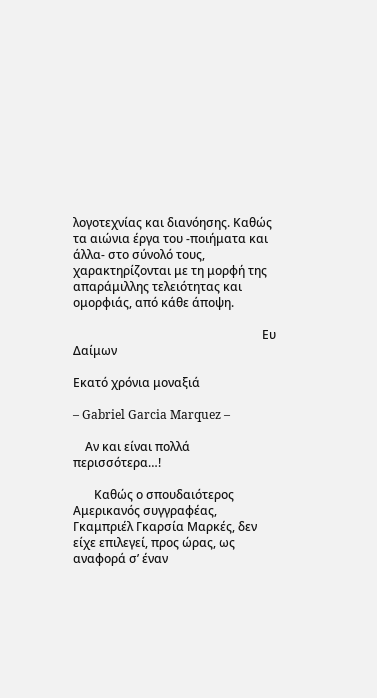λογοτεχνίας και διανόησης. Καθώς τα αιώνια έργα του -ποιήματα και άλλα- στο σύνολό τους, χαρακτηρίζονται με τη μορφή της απαράμιλλης τελειότητας και ομορφιάς, από κάθε άποψη.

                                                               Ευ Δαίμων

Εκατό χρόνια μοναξιά

– Gabriel Garcia Marquez –

    Αν και είναι πολλά περισσότερα…!

       Καθώς ο σπουδαιότερος Αμερικανός συγγραφέας, Γκαμπριέλ Γκαρσία Μαρκές, δεν είχε επιλεγεί, προς ώρας, ως αναφορά σ’ έναν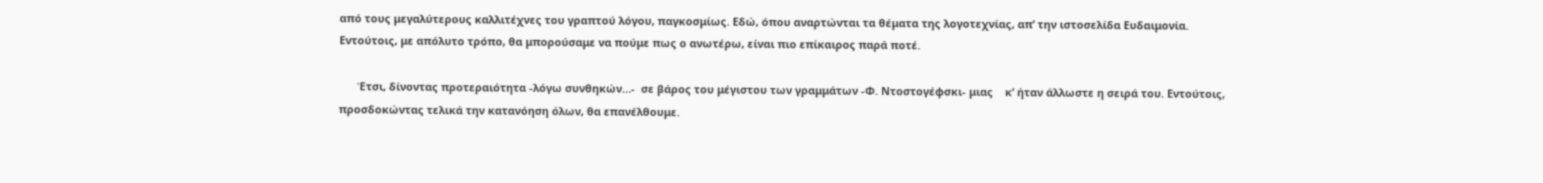από τους μεγαλύτερους καλλιτέχνες του γραπτού λόγου, παγκοσμίως. Εδώ, όπου αναρτώνται τα θέματα της λογοτεχνίας, απ’ την ιστοσελίδα Ευδαιμονία. Εντούτοις, με απόλυτο τρόπο, θα μπορούσαμε να πούμε πως ο ανωτέρω, είναι πιο επίκαιρος παρά ποτέ.

      Έτσι, δίνοντας προτεραιότητα -λόγω συνθηκών…-  σε βάρος του μέγιστου των γραμμάτων -Φ. Ντοστογέφσκι- μιας    κ’ ήταν άλλωστε η σειρά του. Εντούτοις, προσδοκώντας τελικά την κατανόηση όλων, θα επανέλθουμε.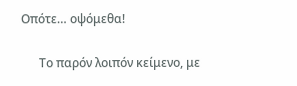Οπότε… οψόμεθα!

      Το παρόν λοιπόν κείμενο, με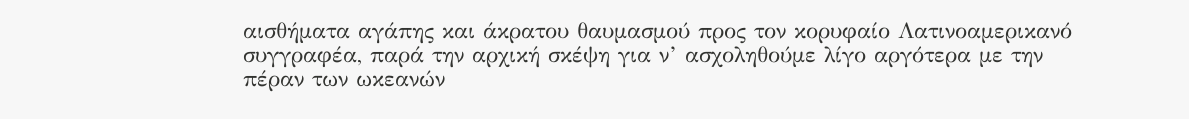αισθήματα αγάπης και άκρατου θαυμασμού προς τον κορυφαίο Λατινοαμερικανό συγγραφέα, παρά την αρχική σκέψη για ν’ ασχοληθούμε λίγο αργότερα με την πέραν των ωκεανών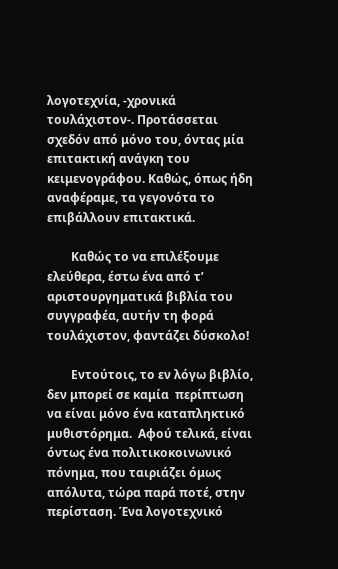λογοτεχνία, -χρονικά τουλάχιστον-. Προτάσσεται σχεδόν από μόνο του, όντας μία επιτακτική ανάγκη του κειμενογράφου. Καθώς, όπως ήδη αναφέραμε, τα γεγονότα το επιβάλλουν επιτακτικά.

        Καθώς το να επιλέξουμε ελεύθερα, έστω ένα από τ’ αριστουργηματικά βιβλία του συγγραφέα, αυτήν τη φορά τουλάχιστον, φαντάζει δύσκολο!

        Εντούτοις, το εν λόγω βιβλίο, δεν μπορεί σε καμία  περίπτωση να είναι μόνο ένα καταπληκτικό μυθιστόρημα.  Αφού τελικά, είναι όντως ένα πολιτικοκοινωνικό πόνημα, που ταιριάζει όμως απόλυτα, τώρα παρά ποτέ, στην περίσταση. Ένα λογοτεχνικό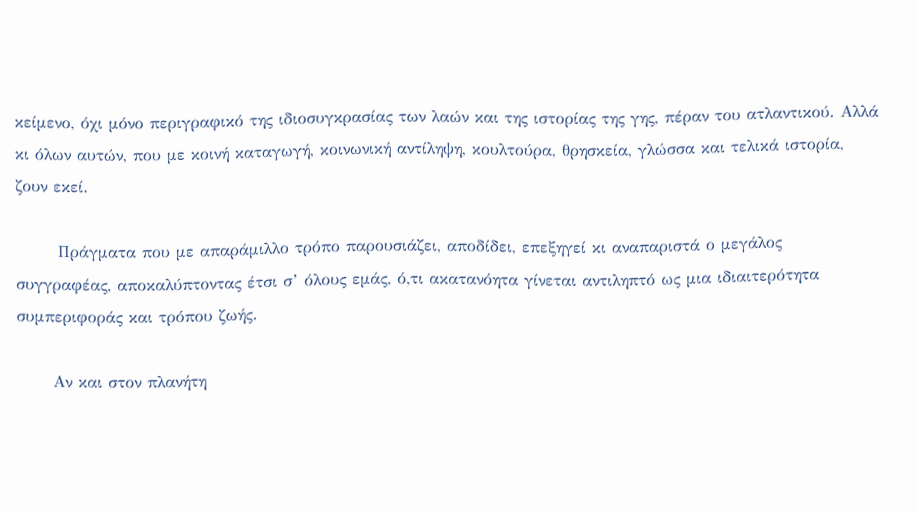κείμενο, όχι μόνο περιγραφικό της ιδιοσυγκρασίας των λαών και της ιστορίας της γης, πέραν του ατλαντικού. Αλλά κι όλων αυτών, που με κοινή καταγωγή, κοινωνική αντίληψη, κουλτούρα, θρησκεία, γλώσσα και τελικά ιστορία, ζουν εκεί.

       Πράγματα που με απαράμιλλο τρόπο παρουσιάζει, αποδίδει, επεξηγεί κι αναπαριστά ο μεγάλος συγγραφέας, αποκαλύπτοντας έτσι σ’ όλους εμάς, ό,τι ακατανόητα γίνεται αντιληπτό ως μια ιδιαιτερότητα συμπεριφοράς και τρόπου ζωής.

      Αν και στον πλανήτη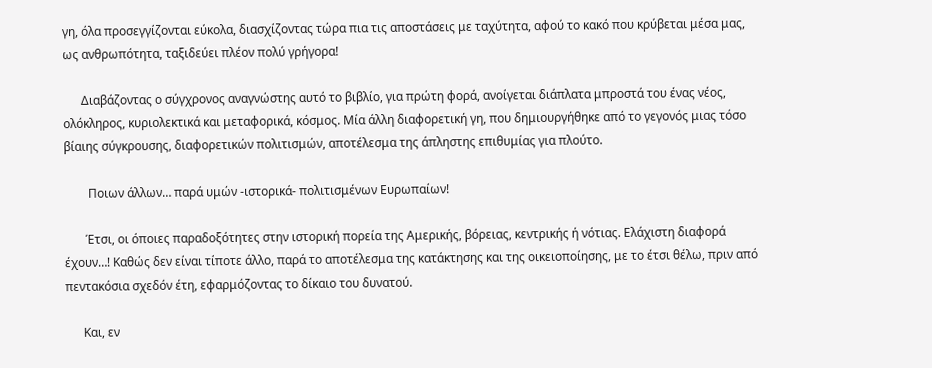γη, όλα προσεγγίζονται εύκολα, διασχίζοντας τώρα πια τις αποστάσεις με ταχύτητα, αφού το κακό που κρύβεται μέσα μας, ως ανθρωπότητα, ταξιδεύει πλέον πολύ γρήγορα!

      Διαβάζοντας ο σύγχρονος αναγνώστης αυτό το βιβλίο, για πρώτη φορά, ανοίγεται διάπλατα μπροστά του ένας νέος, ολόκληρος, κυριολεκτικά και μεταφορικά, κόσμος. Μία άλλη διαφορετική γη, που δημιουργήθηκε από το γεγονός μιας τόσο βίαιης σύγκρουσης, διαφορετικών πολιτισμών, αποτέλεσμα της άπληστης επιθυμίας για πλούτο.

        Ποιων άλλων… παρά υμών -ιστορικά- πολιτισμένων Ευρωπαίων!

       Έτσι, οι όποιες παραδοξότητες στην ιστορική πορεία της Αμερικής, βόρειας, κεντρικής ή νότιας. Ελάχιστη διαφορά έχουν…! Καθώς δεν είναι τίποτε άλλο, παρά το αποτέλεσμα της κατάκτησης και της οικειοποίησης, με το έτσι θέλω, πριν από πεντακόσια σχεδόν έτη, εφαρμόζοντας το δίκαιο του δυνατού.

      Και, εν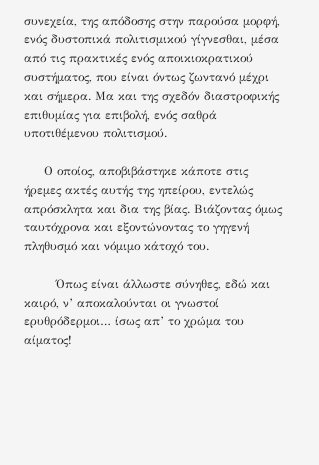συνεχεία, της απόδοσης στην παρούσα μορφή, ενός δυστοπικά πολιτισμικού γίγνεσθαι, μέσα από τις πρακτικές ενός αποικιοκρατικού συστήματος, που είναι όντως ζωντανό μέχρι και σήμερα. Μα και της σχεδόν διαστροφικής επιθυμίας για επιβολή, ενός σαθρά υποτιθέμενου πολιτισμού.

     Ο οποίος, αποβιβάστηκε κάποτε στις ήρεμες ακτές αυτής της ηπείρου, εντελώς απρόσκλητα και δια της βίας. Βιάζοντας όμως ταυτόχρονα και εξοντώνοντας το γηγενή πληθυσμό και νόμιμο κάτοχό του.

        Όπως είναι άλλωστε σύνηθες, εδώ και καιρό, ν’ αποκαλούνται οι γνωστοί ερυθρόδερμοι… ίσως απ’ το χρώμα του αίματος!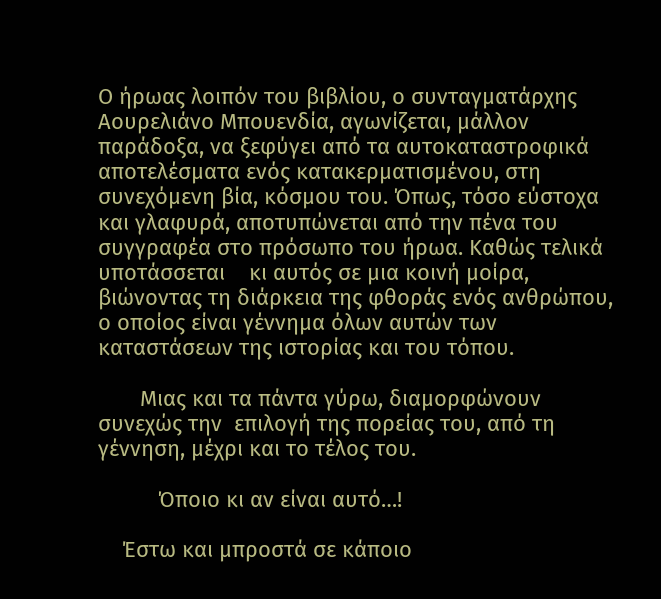Ο ήρωας λοιπόν του βιβλίου, ο συνταγματάρχης Αουρελιάνο Μπουενδία, αγωνίζεται, μάλλον παράδοξα, να ξεφύγει από τα αυτοκαταστροφικά αποτελέσματα ενός κατακερματισμένου, στη συνεχόμενη βία, κόσμου του. Όπως, τόσο εύστοχα και γλαφυρά, αποτυπώνεται από την πένα του συγγραφέα στο πρόσωπο του ήρωα. Καθώς τελικά υποτάσσεται    κι αυτός σε μια κοινή μοίρα, βιώνοντας τη διάρκεια της φθοράς ενός ανθρώπου, ο οποίος είναι γέννημα όλων αυτών των καταστάσεων της ιστορίας και του τόπου.

       Μιας και τα πάντα γύρω, διαμορφώνουν συνεχώς την  επιλογή της πορείας του, από τη γέννηση, μέχρι και το τέλος του.

          Όποιο κι αν είναι αυτό…!

    Έστω και μπροστά σε κάποιο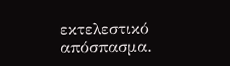εκτελεστικό απόσπασμα.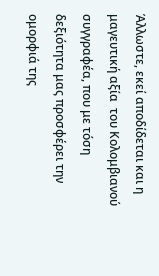Άλλωστε, εκεί αποδίδεται και η μαγευτική αξία  του Κολομβιανού συγγραφέα, που με τόση δεξιότητα μας προσφέρει την ομορφιά της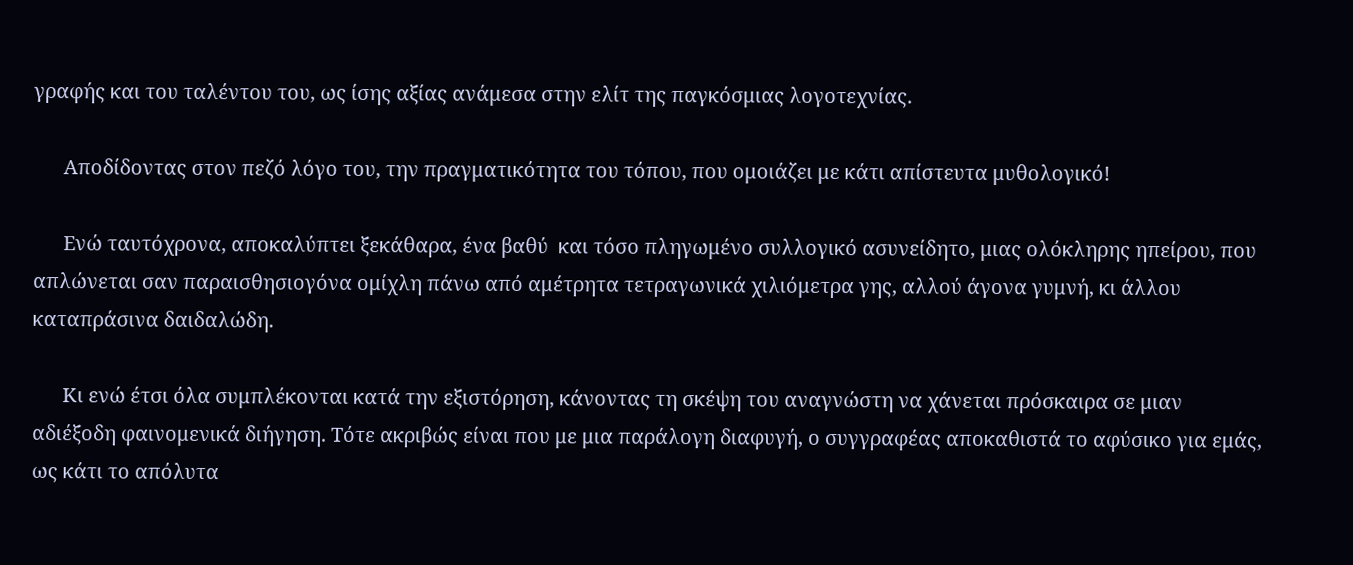γραφής και του ταλέντου του, ως ίσης αξίας ανάμεσα στην ελίτ της παγκόσμιας λογοτεχνίας.

      Αποδίδοντας στον πεζό λόγο του, την πραγματικότητα του τόπου, που ομοιάζει με κάτι απίστευτα μυθολογικό!

      Ενώ ταυτόχρονα, αποκαλύπτει ξεκάθαρα, ένα βαθύ  και τόσο πληγωμένο συλλογικό ασυνείδητο, μιας ολόκληρης ηπείρου, που απλώνεται σαν παραισθησιογόνα ομίχλη πάνω από αμέτρητα τετραγωνικά χιλιόμετρα γης, αλλού άγονα γυμνή, κι άλλου καταπράσινα δαιδαλώδη.

      Κι ενώ έτσι όλα συμπλέκονται κατά την εξιστόρηση, κάνοντας τη σκέψη του αναγνώστη να χάνεται πρόσκαιρα σε μιαν αδιέξοδη φαινομενικά διήγηση. Τότε ακριβώς είναι που με μια παράλογη διαφυγή, ο συγγραφέας αποκαθιστά το αφύσικο για εμάς, ως κάτι το απόλυτα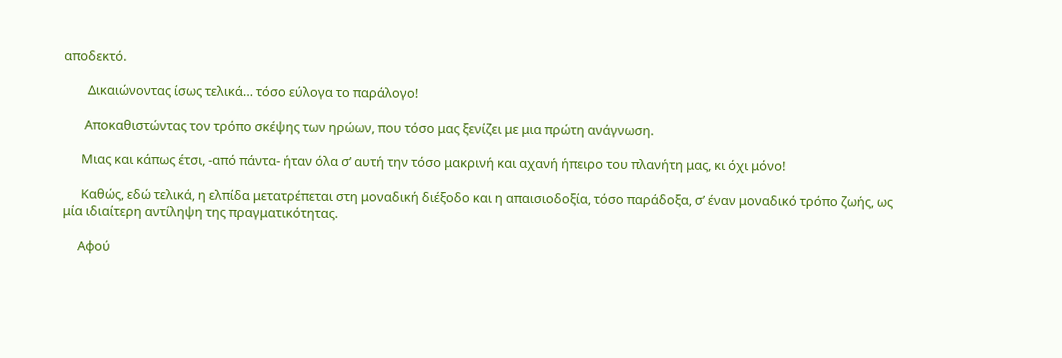αποδεκτό.

        Δικαιώνοντας ίσως τελικά… τόσο εύλογα το παράλογο!

       Αποκαθιστώντας τον τρόπο σκέψης των ηρώων, που τόσο μας ξενίζει με μια πρώτη ανάγνωση.

      Μιας και κάπως έτσι, -από πάντα- ήταν όλα σ’ αυτή την τόσο μακρινή και αχανή ήπειρο του πλανήτη μας, κι όχι μόνο!

      Καθώς, εδώ τελικά, η ελπίδα μετατρέπεται στη μοναδική διέξοδο και η απαισιοδοξία, τόσο παράδοξα, σ’ έναν μοναδικό τρόπο ζωής, ως μία ιδιαίτερη αντίληψη της πραγματικότητας.

     Αφού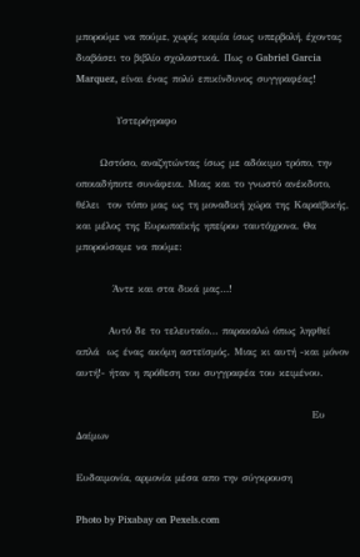μπορούμε να πούμε, χωρίς καμία ίσως υπερβολή, έχοντας διαβάσει το βιβλίο σχολαστικά. Πως ο Gabriel Garcia Marquez, είναι ένας πολύ επικίνδυνος συγγραφέας!

          Υστερόγραφο

      Ωστόσο, αναζητώντας ίσως με αδόκιμο τρόπο, την οποιαδήποτε συνάφεια. Μιας και το γνωστό ανέκδοτο, θέλει  τον τόπο μας ως τη μοναδική χώρα της Καραϊβικής, και μέλος της Ευρωπαϊκής ηπείρου ταυτόχρονα. Θα μπορούσαμε να πούμε:

         Άντε και στα δικά μας…!

        Αυτό δε το τελευταίο… παρακαλώ όπως ληφθεί απλά  ως ένας ακόμη αστεϊσμός. Μιας κι αυτή -και μόνον αυτή!- ήταν η πρόθεση του συγγραφέα του κειμένου.

                                                           Ευ Δαίμων

Ευδαιμονία, αρμονία μέσα απο την σύγκρουση

Photo by Pixabay on Pexels.com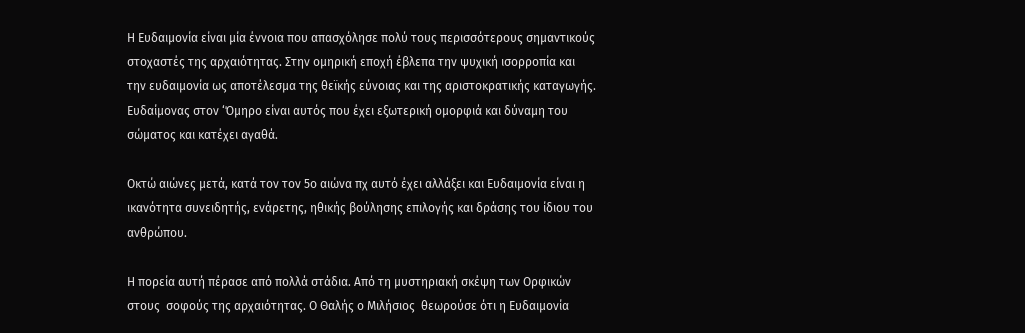Η Ευδαιμονία είναι μία έννοια που απασχόλησε πολύ τους περισσότερους σημαντικούς στοχαστές της αρχαιότητας. Στην ομηρική εποχή έβλεπα την ψυχική ισορροπία και την ευδαιμονία ως αποτέλεσμα της θεϊκής εύνοιας και της αριστοκρατικής καταγωγής. Ευδαίμονας στον ‘Όμηρο είναι αυτός που έχει εξωτερική ομορφιά και δύναμη του σώματος και κατέχει αγαθά.

Οκτώ αιώνες μετά, κατά τον τον 5ο αιώνα πχ αυτό έχει αλλάξει και Ευδαιμονία είναι η ικανότητα συνειδητής, ενάρετης, ηθικής βούλησης επιλογής και δράσης του ίδιου του ανθρώπου.

Η πορεία αυτή πέρασε από πολλά στάδια. Από τη μυστηριακή σκέψη των Ορφικών στους  σοφούς της αρχαιότητας. Ο Θαλής ο Μιλήσιος  θεωρούσε ότι η Ευδαιμονία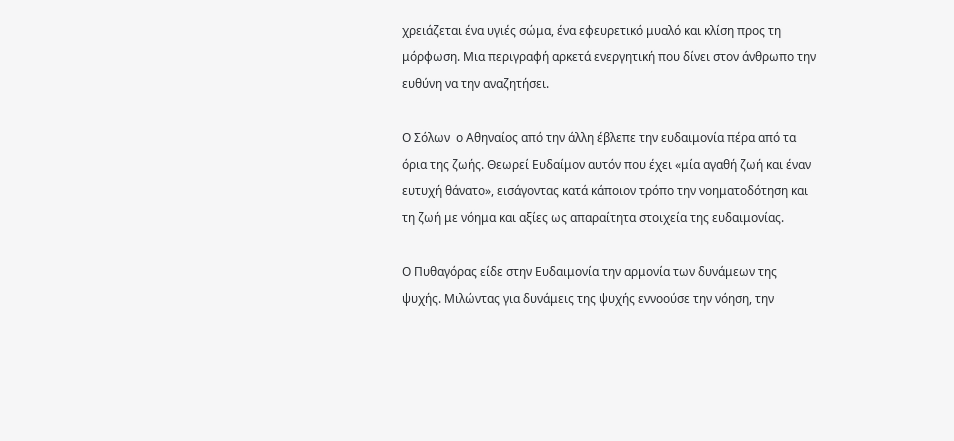χρειάζεται ένα υγιές σώμα, ένα εφευρετικό μυαλό και κλίση προς τη μόρφωση. Μια περιγραφή αρκετά ενεργητική που δίνει στον άνθρωπο την ευθύνη να την αναζητήσει.

Ο Σόλων  ο Αθηναίος από την άλλη έβλεπε την ευδαιμονία πέρα από τα όρια της ζωής. Θεωρεί Ευδαίμον αυτόν που έχει «μία αγαθή ζωή και έναν ευτυχή θάνατο», εισάγοντας κατά κάποιον τρόπο την νοηματοδότηση και τη ζωή με νόημα και αξίες ως απαραίτητα στοιχεία της ευδαιμονίας.

Ο Πυθαγόρας είδε στην Ευδαιμονία την αρμονία των δυνάμεων της ψυχής. Μιλώντας για δυνάμεις της ψυχής εννοούσε την νόηση, την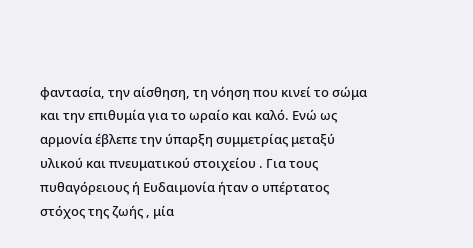φαντασία, την αίσθηση, τη νόηση που κινεί το σώμα και την επιθυμία για το ωραίο και καλό. Ενώ ως αρμονία έβλεπε την ύπαρξη συμμετρίας μεταξύ υλικού και πνευματικού στοιχείου . Για τους πυθαγόρειους ή Ευδαιμονία ήταν ο υπέρτατος στόχος της ζωής , μία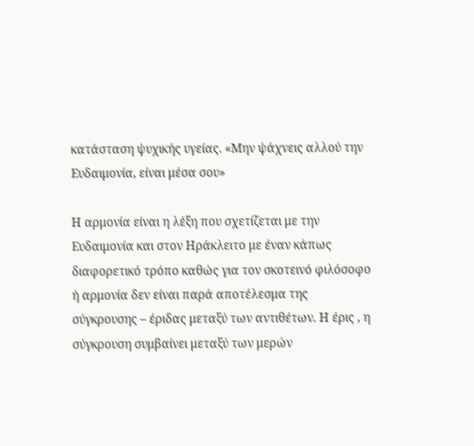κατάσταση ψυχικής υγείας. «Μην ψάχνεις αλλού την Ευδαιμονία, είναι μέσα σου»

Η αρμονία είναι η λέξη που σχετίζεται με την Ευδαιμονία και στον Ηράκλειτο με έναν κάπως διαφορετικό τρόπο καθώς για τον σκοτεινό φιλόσοφο ή αρμονία δεν είναι παρά αποτέλεσμα της σύγκρουσης – έριδας μεταξύ των αντιθέτων. Η έρις , η σύγκρουση συμβαίνει μεταξύ των μερών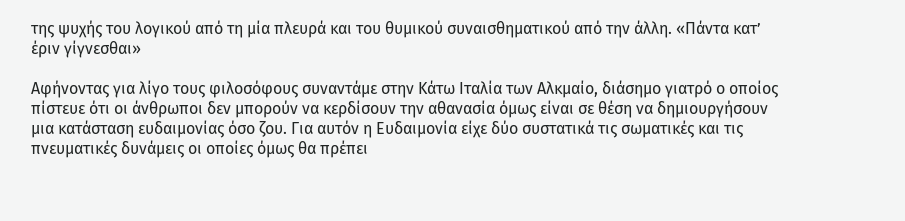της ψυχής του λογικού από τη μία πλευρά και του θυμικού συναισθηματικού από την άλλη. «Πάντα κατ’ έριν γίγνεσθαι»

Αφήνοντας για λίγο τους φιλοσόφους συναντάμε στην Κάτω Ιταλία των Αλκμαίο, διάσημο γιατρό ο οποίος πίστευε ότι οι άνθρωποι δεν μπορούν να κερδίσουν την αθανασία όμως είναι σε θέση να δημιουργήσουν μια κατάσταση ευδαιμονίας όσο ζου. Για αυτόν η Ευδαιμονία είχε δύο συστατικά τις σωματικές και τις πνευματικές δυνάμεις οι οποίες όμως θα πρέπει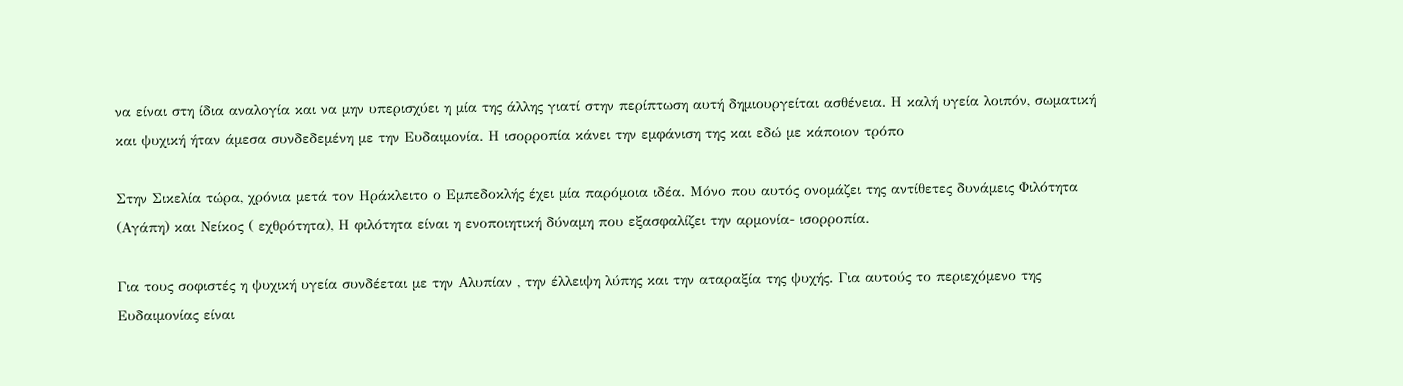να είναι στη ίδια αναλογία και να μην υπερισχύει η μία της άλλης γιατί στην περίπτωση αυτή δημιουργείται ασθένεια. Η καλή υγεία λοιπόν, σωματική και ψυχική ήταν άμεσα συνδεδεμένη με την Ευδαιμονία. Η ισορροπία κάνει την εμφάνιση της και εδώ με κάποιον τρόπο

Στην Σικελία τώρα, χρόνια μετά τον Ηράκλειτο ο Εμπεδοκλής έχει μία παρόμοια ιδέα. Μόνο που αυτός ονομάζει της αντίθετες δυνάμεις Φιλότητα (Αγάπη) και Νείκος ( εχθρότητα), Η φιλότητα είναι η ενοποιητική δύναμη που εξασφαλίζει την αρμονία- ισορροπία.

Για τους σοφιστές η ψυχική υγεία συνδέεται με την Αλυπίαν , την έλλειψη λύπης και την αταραξία της ψυχής. Για αυτούς το περιεχόμενο της Ευδαιμονίας είναι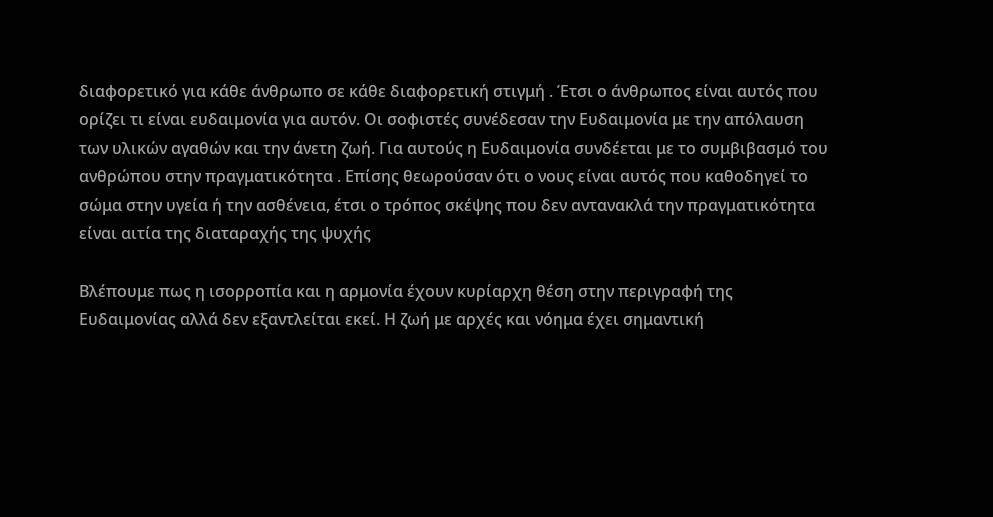διαφορετικό για κάθε άνθρωπο σε κάθε διαφορετική στιγμή . Έτσι ο άνθρωπος είναι αυτός που ορίζει τι είναι ευδαιμονία για αυτόν. Οι σοφιστές συνέδεσαν την Ευδαιμονία με την απόλαυση των υλικών αγαθών και την άνετη ζωή. Για αυτούς η Ευδαιμονία συνδέεται με το συμβιβασμό του ανθρώπου στην πραγματικότητα . Επίσης θεωρούσαν ότι ο νους είναι αυτός που καθοδηγεί το σώμα στην υγεία ή την ασθένεια, έτσι ο τρόπος σκέψης που δεν αντανακλά την πραγματικότητα είναι αιτία της διαταραχής της ψυχής

Βλέπουμε πως η ισορροπία και η αρμονία έχουν κυρίαρχη θέση στην περιγραφή της Ευδαιμονίας αλλά δεν εξαντλείται εκεί. Η ζωή με αρχές και νόημα έχει σημαντική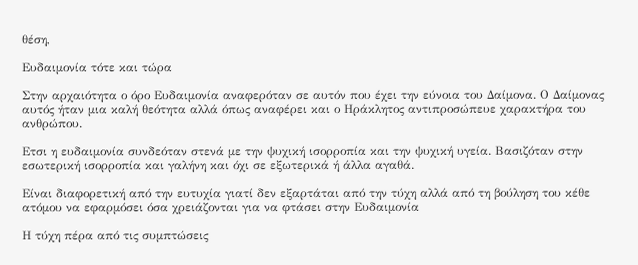θέση,

Eυδαιμονία τότε και τώρα

Στην αρχαιότητα ο όρο Ευδαιμονία αναφερόταν σε αυτόν που έχει την εύνοια του Δαίμονα. Ο Δαίμονας αυτός ήταν μια καλή θεότητα αλλά όπως αναφέρει και ο Ηράκλητος αντιπροσώπευε χαρακτήρα του ανθρώπου.

Ετσι η ευδαιμονία συνδεόταν στενά με την ψυχική ισορροπία και την ψυχική υγεία. Βασιζόταν στην εσωτερική ισορροπία και γαλήνη και όχι σε εξωτερικά ή άλλα αγαθά.

Είναι διαφορετική από την ευτυχία γιατί δεν εξαρτάται από την τύχη αλλά από τη βούληση του κέθε ατόμου να εφαρμόσει όσα χρειάζονται για να φτάσει στην Ευδαιμονία

Η τύχη πέρα από τις συμπτώσεις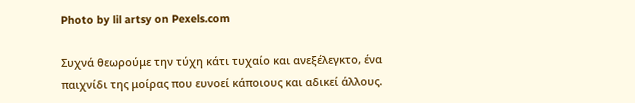Photo by lil artsy on Pexels.com

Συχνά θεωρούμε την τύχη κάτι τυχαίο και ανεξέλεγκτο, ένα παιχνίδι της μοίρας που ευνοεί κάποιους και αδικεί άλλους.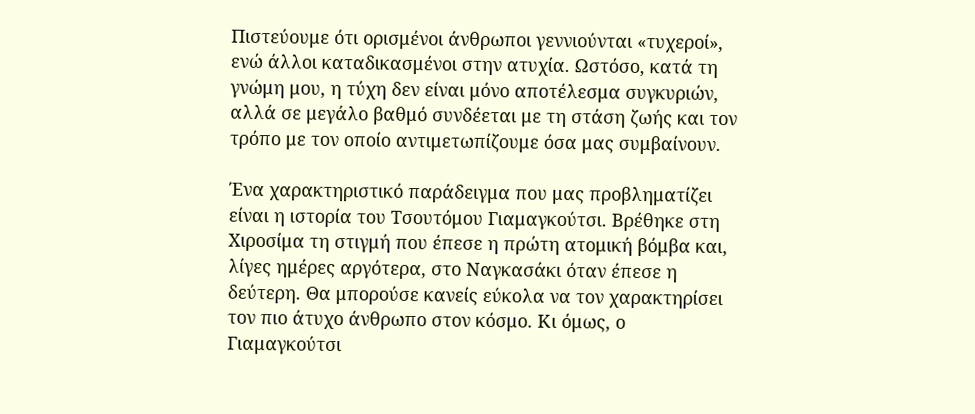Πιστεύουμε ότι ορισμένοι άνθρωποι γεννιούνται «τυχεροί», ενώ άλλοι καταδικασμένοι στην ατυχία. Ωστόσο, κατά τη γνώμη μου, η τύχη δεν είναι μόνο αποτέλεσμα συγκυριών, αλλά σε μεγάλο βαθμό συνδέεται με τη στάση ζωής και τον τρόπο με τον οποίο αντιμετωπίζουμε όσα μας συμβαίνουν.

Ένα χαρακτηριστικό παράδειγμα που μας προβληματίζει είναι η ιστορία του Τσουτόμου Γιαμαγκούτσι. Βρέθηκε στη Χιροσίμα τη στιγμή που έπεσε η πρώτη ατομική βόμβα και, λίγες ημέρες αργότερα, στο Ναγκασάκι όταν έπεσε η δεύτερη. Θα μπορούσε κανείς εύκολα να τον χαρακτηρίσει τον πιο άτυχο άνθρωπο στον κόσμο. Κι όμως, ο Γιαμαγκούτσι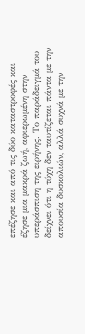επέζησε και από τις δύο καταστροφές και έζησε μια μακρά ζωή, αφιερωμένη στην υπεράσπιση της ειρήνης. Το παράδειγμά του δείχνει ότι η τύχη δεν ταυτίζεται πάντα με την απουσία δυσκολιών, αλλά συχνά με την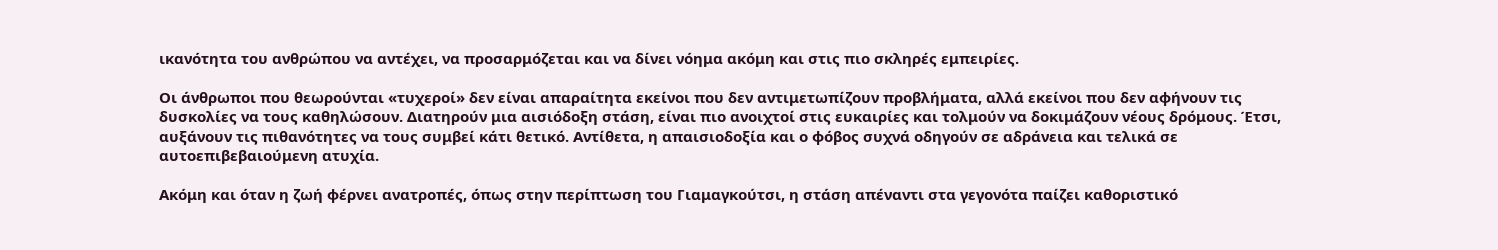ικανότητα του ανθρώπου να αντέχει, να προσαρμόζεται και να δίνει νόημα ακόμη και στις πιο σκληρές εμπειρίες.

Οι άνθρωποι που θεωρούνται «τυχεροί» δεν είναι απαραίτητα εκείνοι που δεν αντιμετωπίζουν προβλήματα, αλλά εκείνοι που δεν αφήνουν τις δυσκολίες να τους καθηλώσουν. Διατηρούν μια αισιόδοξη στάση, είναι πιο ανοιχτοί στις ευκαιρίες και τολμούν να δοκιμάζουν νέους δρόμους. Έτσι, αυξάνουν τις πιθανότητες να τους συμβεί κάτι θετικό. Αντίθετα, η απαισιοδοξία και ο φόβος συχνά οδηγούν σε αδράνεια και τελικά σε αυτοεπιβεβαιούμενη ατυχία.

Ακόμη και όταν η ζωή φέρνει ανατροπές, όπως στην περίπτωση του Γιαμαγκούτσι, η στάση απέναντι στα γεγονότα παίζει καθοριστικό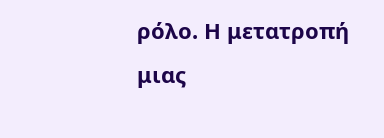ρόλο. Η μετατροπή μιας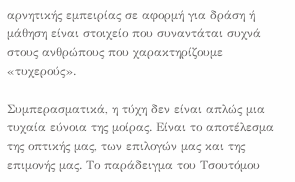αρνητικής εμπειρίας σε αφορμή για δράση ή μάθηση είναι στοιχείο που συναντάται συχνά στους ανθρώπους που χαρακτηρίζουμε «τυχερούς».

Συμπερασματικά, η τύχη δεν είναι απλώς μια τυχαία εύνοια της μοίρας. Είναι το αποτέλεσμα της οπτικής μας, των επιλογών μας και της επιμονής μας. Το παράδειγμα του Τσουτόμου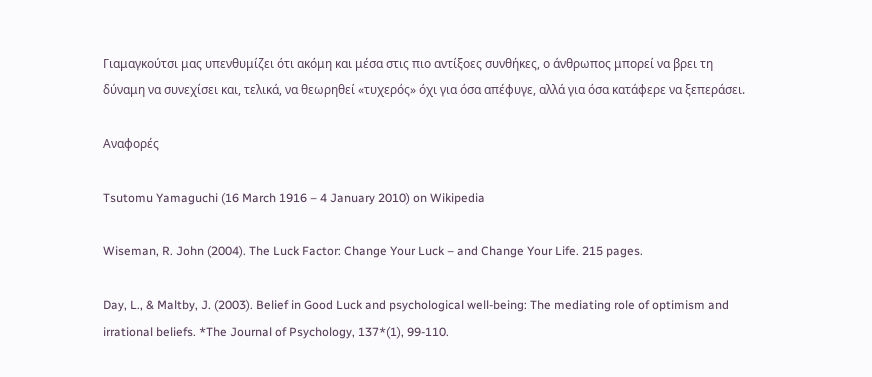Γιαμαγκούτσι μας υπενθυμίζει ότι ακόμη και μέσα στις πιο αντίξοες συνθήκες, ο άνθρωπος μπορεί να βρει τη δύναμη να συνεχίσει και, τελικά, να θεωρηθεί «τυχερός» όχι για όσα απέφυγε, αλλά για όσα κατάφερε να ξεπεράσει.

Αναφορές

Tsutomu Yamaguchi (16 March 1916 – 4 January 2010) on Wikipedia

Wiseman, R. John (2004). The Luck Factor: Change Your Luck – and Change Your Life. 215 pages.

Day, L., & Maltby, J. (2003). Belief in Good Luck and psychological well-being: The mediating role of optimism and irrational beliefs. *The Journal of Psychology, 137*(1), 99-110.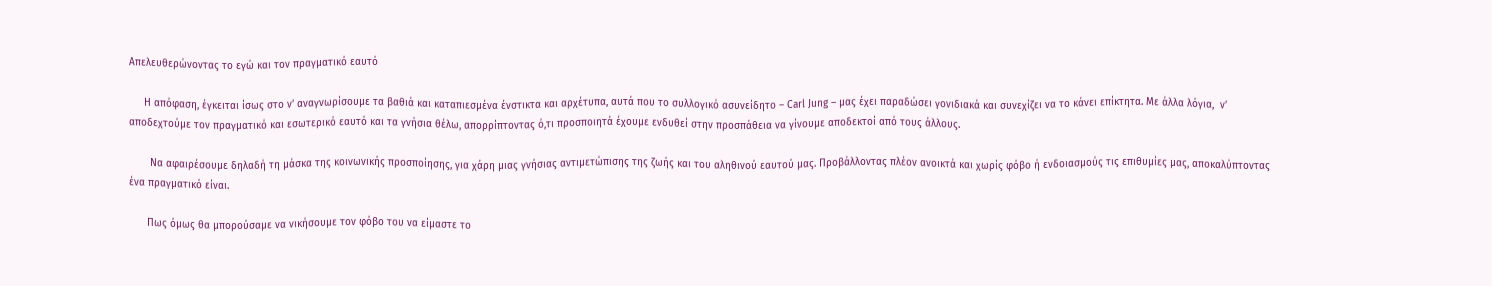Απελευθερώνοντας το εγώ και τον πραγματικό εαυτό

     Η απόφαση, έγκειται ίσως στο ν’ αναγνωρίσουμε τα βαθιά και καταπιεσμένα ένστικτα και αρχέτυπα, αυτά που το συλλογικό ασυνείδητο – Carl Jung – μας έχει παραδώσει γονιδιακά και συνεχίζει να το κάνει επίκτητα. Με άλλα λόγια,  ν’ αποδεχτούμε τον πραγματικό και εσωτερικό εαυτό και τα γνήσια θέλω, απορρίπτοντας ό,τι προσποιητά έχουμε ενδυθεί στην προσπάθεια να γίνουμε αποδεκτοί από τους άλλους.

       Να αφαιρέσουμε δηλαδή τη μάσκα της κοινωνικής προσποίησης, για χάρη μιας γνήσιας αντιμετώπισης της ζωής και του αληθινού εαυτού μας. Προβάλλοντας πλέον ανοικτά και χωρίς φόβο ή ενδοιασμούς τις επιθυμίες μας, αποκαλύπτοντας ένα πραγματικό είναι.

      Πως όμως θα μπορούσαμε να νικήσουμε τον φόβο του να είμαστε το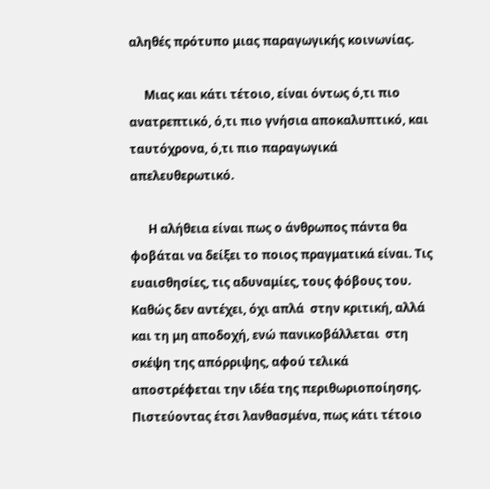αληθές πρότυπο μιας παραγωγικής κοινωνίας.

     Μιας και κάτι τέτοιο, είναι όντως ό,τι πιο ανατρεπτικό, ό,τι πιο γνήσια αποκαλυπτικό, και ταυτόχρονα, ό,τι πιο παραγωγικά απελευθερωτικό.

      Η αλήθεια είναι πως ο άνθρωπος πάντα θα φοβάται να δείξει το ποιος πραγματικά είναι. Τις ευαισθησίες, τις αδυναμίες, τους φόβους του. Καθώς δεν αντέχει, όχι απλά  στην κριτική, αλλά και τη μη αποδοχή, ενώ πανικοβάλλεται  στη σκέψη της απόρριψης, αφού τελικά αποστρέφεται την ιδέα της περιθωριοποίησης. Πιστεύοντας έτσι λανθασμένα, πως κάτι τέτοιο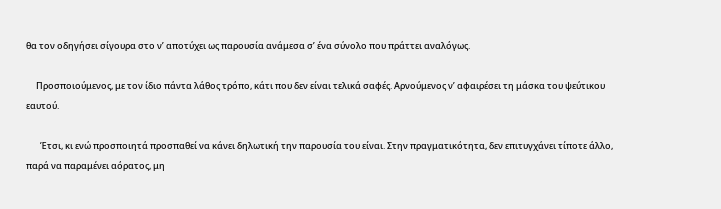θα τον οδηγήσει σίγουρα στο ν’ αποτύχει ως παρουσία ανάμεσα σ’ ένα σύνολο που πράττει αναλόγως.

     Προσποιούμενος, με τον ίδιο πάντα λάθος τρόπο, κάτι που δεν είναι τελικά σαφές. Αρνούμενος ν’ αφαιρέσει τη μάσκα του ψεύτικου εαυτού.

       Έτσι, κι ενώ προσποιητά προσπαθεί να κάνει δηλωτική την παρουσία του είναι. Στην πραγματικότητα, δεν επιτυγχάνει τίποτε άλλο, παρά να παραμένει αόρατος, μη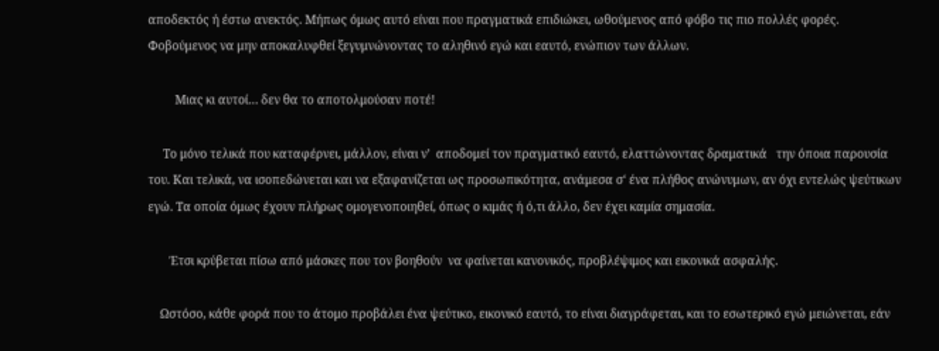αποδεκτός ή έστω ανεκτός. Μήπως όμως αυτό είναι που πραγματικά επιδιώκει, ωθούμενος από φόβο τις πιο πολλές φορές. Φοβούμενος να μην αποκαλυφθεί ξεγυμνώνοντας το αληθινό εγώ και εαυτό, ενώπιον των άλλων.

         Μιας κι αυτοί… δεν θα το αποτολμούσαν ποτέ!

     Το μόνο τελικά που καταφέρνει, μάλλον, είναι ν’  αποδομεί τον πραγματικό εαυτό, ελαττώνοντας δραματικά   την όποια παρουσία του. Και τελικά, να ισοπεδώνεται και να εξαφανίζεται ως προσωπικότητα, ανάμεσα σ‘ ένα πλήθος ανώνυμων, αν όχι εντελώς ψεύτικων εγώ. Τα οποία όμως έχουν πλήρως ομογενοποιηθεί, όπως ο κιμάς ή ό,τι άλλο, δεν έχει καμία σημασία.

       Έτσι κρύβεται πίσω από μάσκες που τον βοηθούν  να φαίνεται κανονικός, προβλέψιμος και εικονικά ασφαλής.

    Ωστόσο, κάθε φορά που το άτομο προβάλει ένα ψεύτικο, εικονικό εαυτό, το είναι διαγράφεται, και το εσωτερικό εγώ μειώνεται, εάν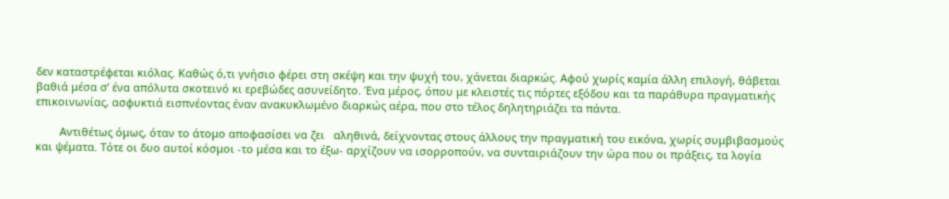δεν καταστρέφεται κιόλας. Καθώς ό,τι γνήσιο φέρει στη σκέψη και την ψυχή του, χάνεται διαρκώς. Αφού χωρίς καμία άλλη επιλογή, θάβεται βαθιά μέσα σ’ ένα απόλυτα σκοτεινό κι ερεβώδες ασυνείδητο. Ένα μέρος, όπου με κλειστές τις πόρτες εξόδου και τα παράθυρα πραγματικής επικοινωνίας, ασφυκτιά εισπνέοντας έναν ανακυκλωμένο διαρκώς αέρα, που στο τέλος δηλητηριάζει τα πάντα.

        Αντιθέτως όμως, όταν το άτομο αποφασίσει να ζει   αληθινά, δείχνοντας στους άλλους την πραγματική του εικόνα, χωρίς συμβιβασμούς και ψέματα. Τότε οι δυο αυτοί κόσμοι -το μέσα και το έξω- αρχίζουν να ισορροπούν, να συνταιριάζουν την ώρα που οι πράξεις, τα λογία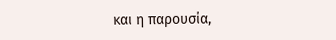και η παρουσία,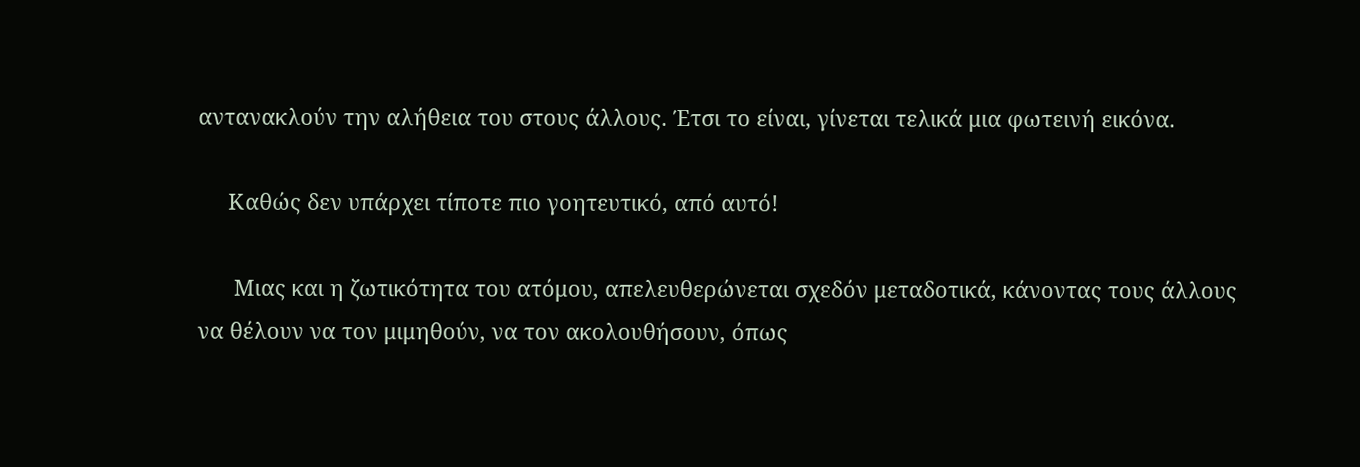αντανακλούν την αλήθεια του στους άλλους. Έτσι το είναι, γίνεται τελικά μια φωτεινή εικόνα.

     Καθώς δεν υπάρχει τίποτε πιο γοητευτικό, από αυτό!

      Μιας και η ζωτικότητα του ατόμου, απελευθερώνεται σχεδόν μεταδοτικά, κάνοντας τους άλλους να θέλουν να τον μιμηθούν, να τον ακολουθήσουν, όπως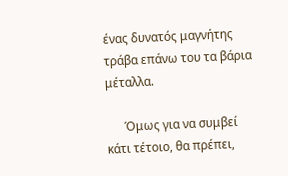ένας δυνατός μαγνήτης τράβα επάνω του τα βάρια μέταλλα.

      Όμως για να συμβεί κάτι τέτοιο, θα πρέπει,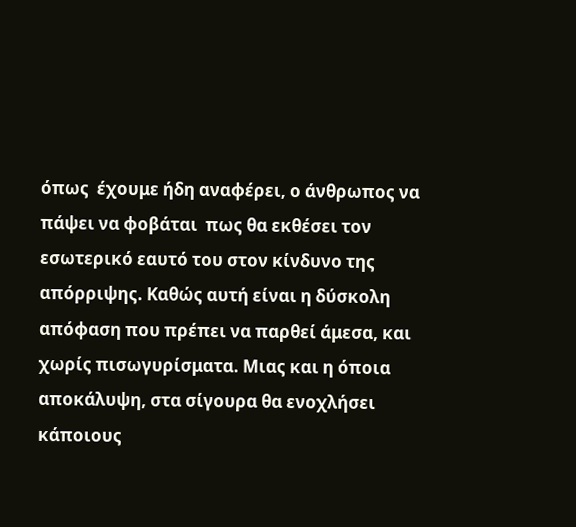όπως  έχουμε ήδη αναφέρει, ο άνθρωπος να πάψει να φοβάται  πως θα εκθέσει τον εσωτερικό εαυτό του στον κίνδυνο της απόρριψης. Καθώς αυτή είναι η δύσκολη απόφαση που πρέπει να παρθεί άμεσα, και χωρίς πισωγυρίσματα. Μιας και η όποια αποκάλυψη, στα σίγουρα θα ενοχλήσει κάποιους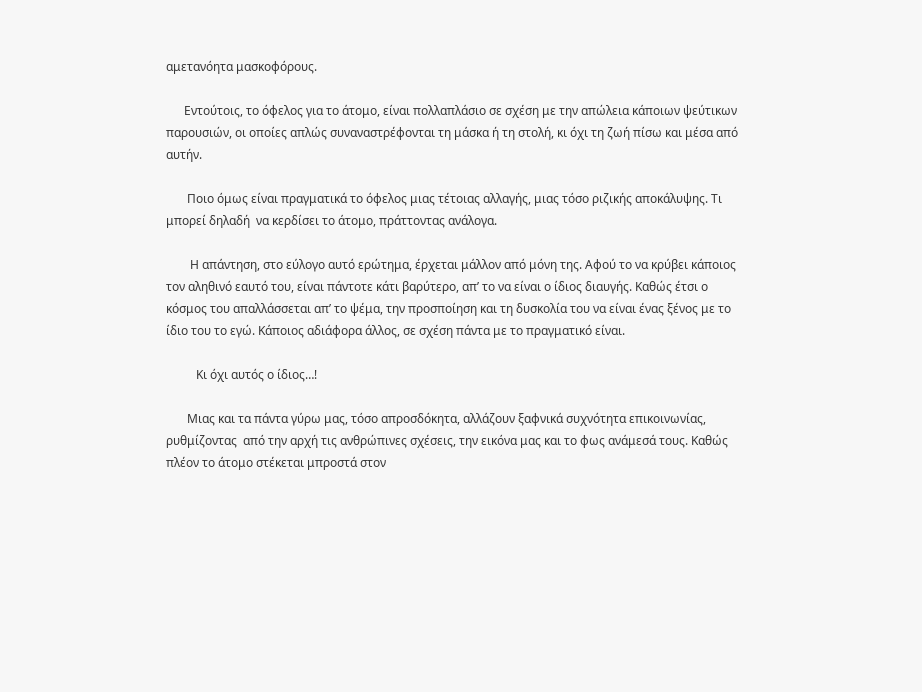αμετανόητα μασκοφόρους.

      Εντούτοις, το όφελος για το άτομο, είναι πολλαπλάσιο σε σχέση με την απώλεια κάποιων ψεύτικων παρουσιών, οι οποίες απλώς συναναστρέφονται τη μάσκα ή τη στολή, κι όχι τη ζωή πίσω και μέσα από αυτήν.

       Ποιο όμως είναι πραγματικά το όφελος μιας τέτοιας αλλαγής, μιας τόσο ριζικής αποκάλυψης. Τι μπορεί δηλαδή  να κερδίσει το άτομο, πράττοντας ανάλογα.

        Η απάντηση, στο εύλογο αυτό ερώτημα, έρχεται μάλλον από μόνη της. Αφού το να κρύβει κάποιος τον αληθινό εαυτό του, είναι πάντοτε κάτι βαρύτερο, απ’ το να είναι ο ίδιος διαυγής. Καθώς έτσι ο κόσμος του απαλλάσσεται απ’ το ψέμα, την προσποίηση και τη δυσκολία του να είναι ένας ξένος με το ίδιο του το εγώ. Κάποιος αδιάφορα άλλος, σε σχέση πάντα με το πραγματικό είναι.

          Κι όχι αυτός ο ίδιος…!

       Μιας και τα πάντα γύρω μας, τόσο απροσδόκητα, αλλάζουν ξαφνικά συχνότητα επικοινωνίας, ρυθμίζοντας  από την αρχή τις ανθρώπινες σχέσεις, την εικόνα μας και το φως ανάμεσά τους. Καθώς πλέον το άτομο στέκεται μπροστά στον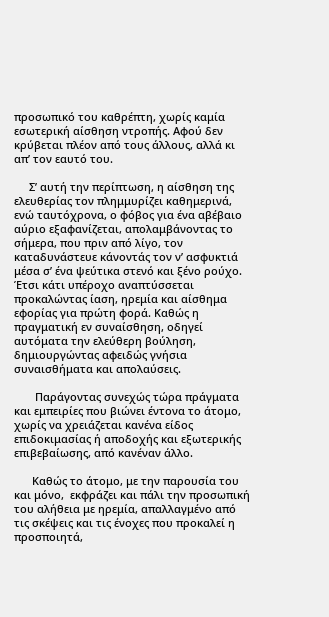προσωπικό του καθρέπτη, χωρίς καμία εσωτερική αίσθηση ντροπής. Αφού δεν κρύβεται πλέον από τους άλλους, αλλά κι απ’ τον εαυτό του.

     Σ’ αυτή την περίπτωση, η αίσθηση της ελευθερίας τον πλημμυρίζει καθημερινά, ενώ ταυτόχρονα, ο φόβος για ένα αβέβαιο αύριο εξαφανίζεται, απολαμβάνοντας το σήμερα, που πριν από λίγο, τον καταδυνάστευε κάνοντάς τον ν’ ασφυκτιά μέσα σ’ ένα ψεύτικα στενό και ξένο ρούχο. Έτσι κάτι υπέροχο αναπτύσσεται προκαλώντας ίαση, ηρεμία και αίσθημα εφορίας για πρώτη φορά. Καθώς η πραγματική εν συναίσθηση, οδηγεί αυτόματα την ελεύθερη βούληση, δημιουργώντας αφειδώς γνήσια συναισθήματα και απολαύσεις.

       Παράγοντας συνεχώς τώρα πράγματα και εμπειρίες που βιώνει έντονα το άτομο, χωρίς να χρειάζεται κανένα είδος επιδοκιμασίας ή αποδοχής και εξωτερικής επιβεβαίωσης, από κανέναν άλλο.

      Καθώς το άτομο, με την παρουσία του και μόνο,  εκφράζει και πάλι την προσωπική του αλήθεια με ηρεμία, απαλλαγμένο από τις σκέψεις και τις ένοχες που προκαλεί η προσποιητά,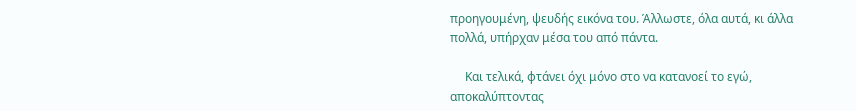προηγουμένη, ψευδής εικόνα του. Άλλωστε, όλα αυτά, κι άλλα πολλά, υπήρχαν μέσα του από πάντα.

     Και τελικά, φτάνει όχι μόνο στο να κατανοεί το εγώ, αποκαλύπτοντας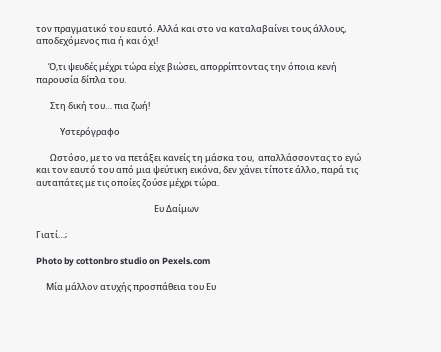τον πραγματικό του εαυτό. Αλλά και στο να καταλαβαίνει τους άλλους, αποδεχόμενος πια ή και όχι!

      Ό,τι ψευδές μέχρι τώρα είχε βιώσει, απορρίπτοντας την όποια κενή παρουσία δίπλα του.

       Στη δική του… πια ζωή!

            Υστερόγραφο

       Ωστόσο, με το να πετάξει κανείς τη μάσκα του,  απαλλάσσοντας το εγώ και τον εαυτό του από μια ψεύτικη εικόνα, δεν χάνει τίποτε άλλο, παρά τις αυταπάτες με τις οποίες ζούσε μέχρι τώρα.

                                                           Ευ Δαίμων

Γιατί…;

Photo by cottonbro studio on Pexels.com

     Μία μάλλον ατυχής προσπάθεια του Ευ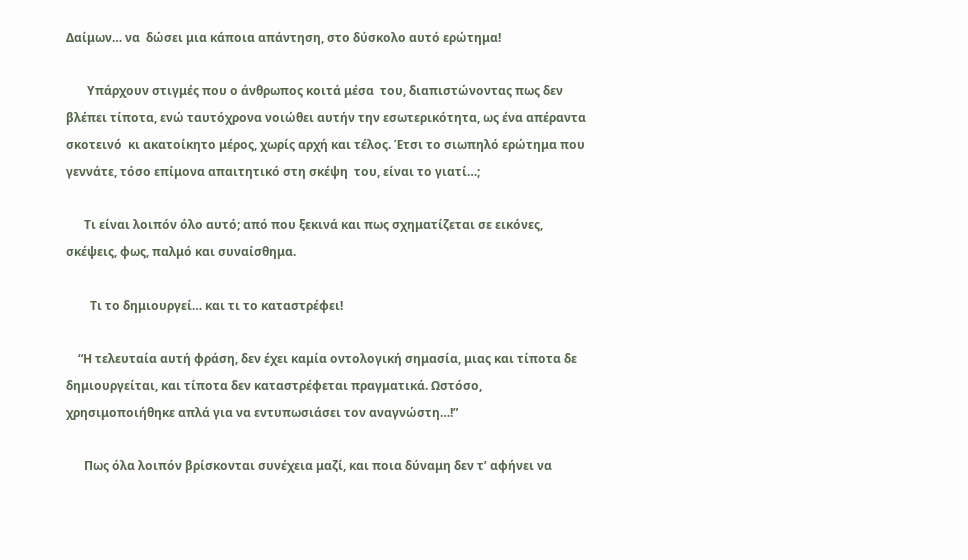Δαίμων… να  δώσει μια κάποια απάντηση, στο δύσκολο αυτό ερώτημα!

       Υπάρχουν στιγμές που ο άνθρωπος κοιτά μέσα  του, διαπιστώνοντας πως δεν βλέπει τίποτα, ενώ ταυτόχρονα νοιώθει αυτήν την εσωτερικότητα, ως ένα απέραντα σκοτεινό  κι ακατοίκητο μέρος, χωρίς αρχή και τέλος. Έτσι το σιωπηλό ερώτημα που γεννάτε, τόσο επίμονα απαιτητικό στη σκέψη  του, είναι το γιατί…;

      Τι είναι λοιπόν όλο αυτό; από που ξεκινά και πως σχηματίζεται σε εικόνες, σκέψεις, φως, παλμό και συναίσθημα.

        Τι το δημιουργεί… και τι το καταστρέφει!

    “Η τελευταία αυτή φράση, δεν έχει καμία οντολογική σημασία, μιας και τίποτα δε δημιουργείται, και τίποτα δεν καταστρέφεται πραγματικά. Ωστόσο, χρησιμοποιήθηκε απλά για να εντυπωσιάσει τον αναγνώστη…!”

      Πως όλα λοιπόν βρίσκονται συνέχεια μαζί, και ποια δύναμη δεν τ’ αφήνει να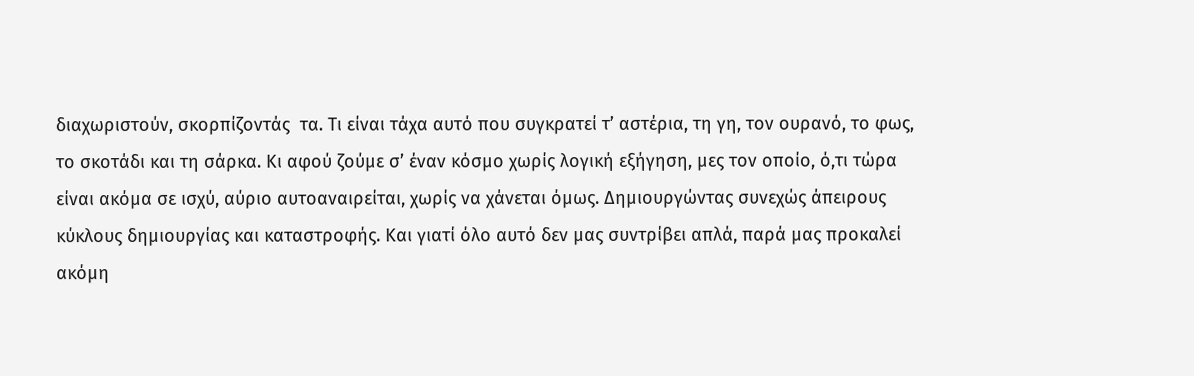διαχωριστούν, σκορπίζοντάς  τα. Τι είναι τάχα αυτό που συγκρατεί τ’ αστέρια, τη γη, τον ουρανό, το φως, το σκοτάδι και τη σάρκα. Κι αφού ζούμε σ’ έναν κόσμο χωρίς λογική εξήγηση, μες τον οποίο, ό,τι τώρα είναι ακόμα σε ισχύ, αύριο αυτοαναιρείται, χωρίς να χάνεται όμως. Δημιουργώντας συνεχώς άπειρους κύκλους δημιουργίας και καταστροφής. Και γιατί όλο αυτό δεν μας συντρίβει απλά, παρά μας προκαλεί ακόμη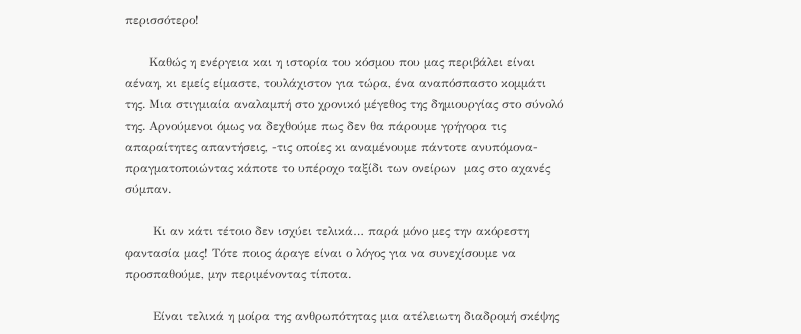περισσότερο!

      Καθώς η ενέργεια και η ιστορία του κόσμου που μας περιβάλει είναι αέναη, κι εμείς είμαστε, τουλάχιστον για τώρα, ένα αναπόσπαστο κομμάτι της. Μια στιγμιαία αναλαμπή στο χρονικό μέγεθος της δημιουργίας στο σύνολό της. Αρνούμενοι όμως να δεχθούμε πως δεν θα πάρουμε γρήγορα τις απαραίτητες απαντήσεις, -τις οποίες κι αναμένουμε πάντοτε ανυπόμονα- πραγματοποιώντας κάποτε το υπέροχο ταξίδι των ονείρων  μας στο αχανές σύμπαν.

       Κι αν κάτι τέτοιο δεν ισχύει τελικά… παρά μόνο μες την ακόρεστη φαντασία μας! Τότε ποιος άραγε είναι ο λόγος για να συνεχίσουμε να προσπαθούμε, μην περιμένοντας τίποτα.

       Είναι τελικά η μοίρα της ανθρωπότητας μια ατέλειωτη διαδρομή σκέψης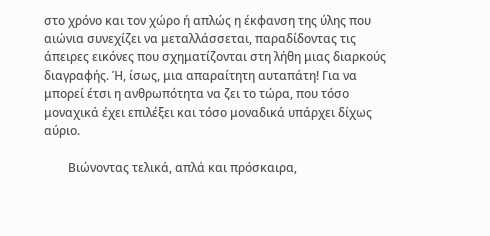στο χρόνο και τον χώρο ή απλώς η έκφανση της ύλης που αιώνια συνεχίζει να μεταλλάσσεται, παραδίδοντας τις άπειρες εικόνες που σχηματίζονται στη λήθη μιας διαρκούς διαγραφής. Ή, ίσως, μια απαραίτητη αυταπάτη! Για να μπορεί έτσι η ανθρωπότητα να ζει το τώρα, που τόσο μοναχικά έχει επιλέξει και τόσο μοναδικά υπάρχει δίχως αύριο.

        Βιώνοντας τελικά, απλά και πρόσκαιρα,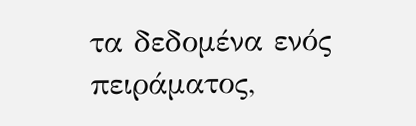τα δεδομένα ενός πειράματος,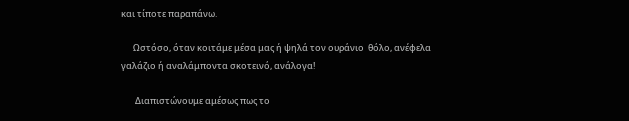και τίποτε παραπάνω.

      Ωστόσο, όταν κοιτάμε μέσα μας ή ψηλά τον ουράνιο  θόλο, ανέφελα γαλάζιο ή αναλάμποντα σκοτεινό, ανάλογα!

       Διαπιστώνουμε αμέσως πως το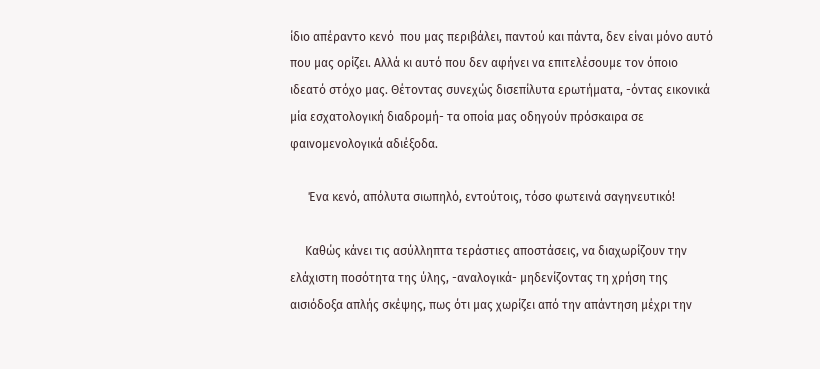ίδιο απέραντο κενό  που μας περιβάλει, παντού και πάντα, δεν είναι μόνο αυτό  που μας ορίζει. Αλλά κι αυτό που δεν αφήνει να επιτελέσουμε τον όποιο ιδεατό στόχο μας. Θέτοντας συνεχώς δισεπίλυτα ερωτήματα, -όντας εικονικά μία εσχατολογική διαδρομή- τα οποία μας οδηγούν πρόσκαιρα σε φαινομενολογικά αδιέξοδα.

      Ένα κενό, απόλυτα σιωπηλό, εντούτοις, τόσο φωτεινά σαγηνευτικό!

     Καθώς κάνει τις ασύλληπτα τεράστιες αποστάσεις, να διαχωρίζουν την ελάχιστη ποσότητα της ύλης, -αναλογικά- μηδενίζοντας τη χρήση της αισιόδοξα απλής σκέψης, πως ότι μας χωρίζει από την απάντηση μέχρι την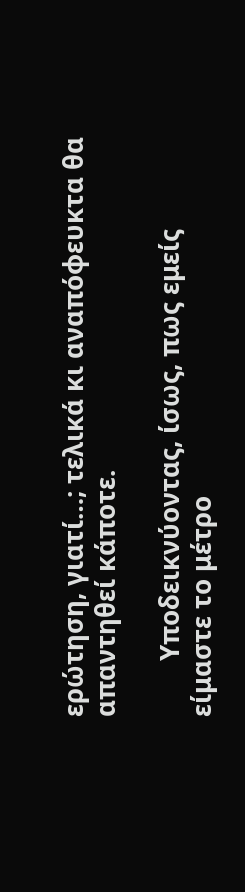ερώτηση, γιατί…; τελικά κι αναπόφευκτα θα απαντηθεί κάποτε.

        Υποδεικνύοντας, ίσως, πως εμείς είμαστε το μέτρο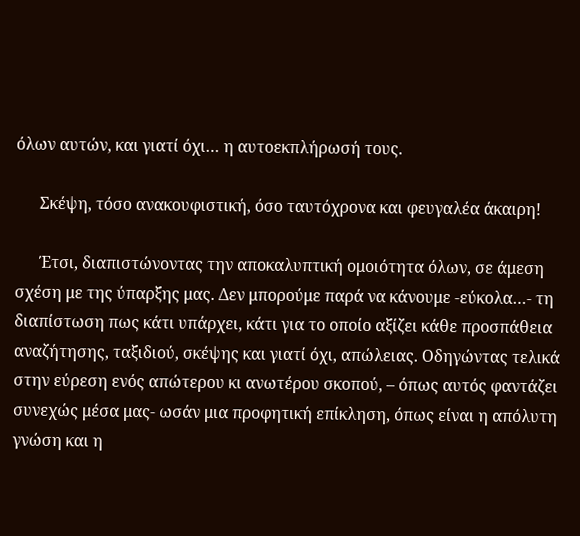όλων αυτών, και γιατί όχι… η αυτοεκπλήρωσή τους.

      Σκέψη, τόσο ανακουφιστική, όσο ταυτόχρονα και φευγαλέα άκαιρη!

      Έτσι, διαπιστώνοντας την αποκαλυπτική ομοιότητα όλων, σε άμεση σχέση με της ύπαρξης μας. Δεν μπορούμε παρά να κάνουμε -εύκολα…- τη διαπίστωση πως κάτι υπάρχει, κάτι για το οποίο αξίζει κάθε προσπάθεια αναζήτησης, ταξιδιού, σκέψης και γιατί όχι, απώλειας. Οδηγώντας τελικά στην εύρεση ενός απώτερου κι ανωτέρου σκοπού, – όπως αυτός φαντάζει συνεχώς μέσα μας- ωσάν μια προφητική επίκληση, όπως είναι η απόλυτη γνώση και η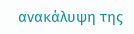ανακάλυψη της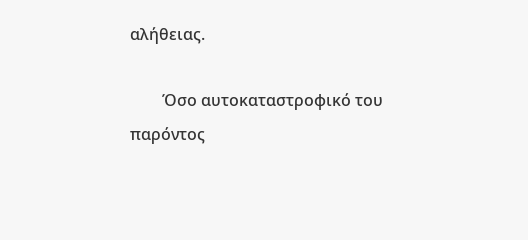αλήθειας.

        Όσο αυτοκαταστροφικό του παρόντος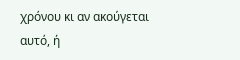χρόνου κι αν ακούγεται αυτό, ή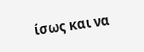ίσως και να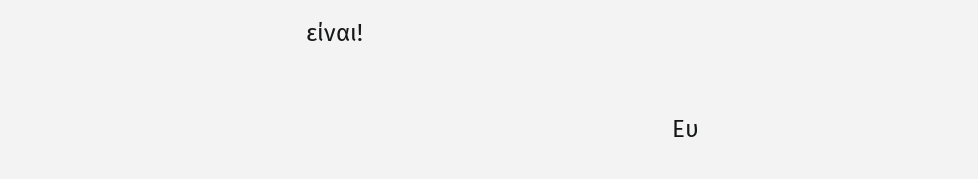είναι!

                                                             Ευ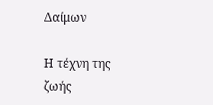Δαίμων

Η τέχνη της ζωής